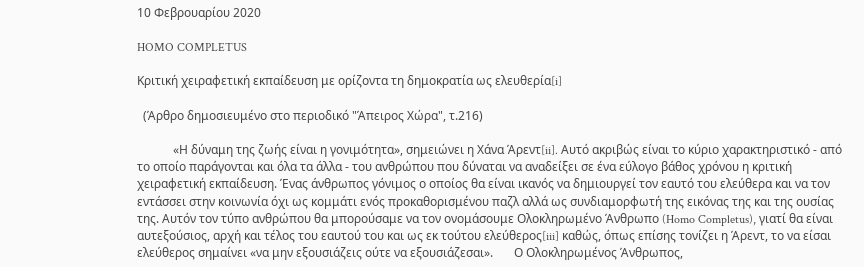10 Φεβρουαρίου 2020

HOMO COMPLETUS

Κριτική χειραφετική εκπαίδευση με ορίζοντα τη δημοκρατία ως ελευθερία[i]

  (Άρθρο δημοσιευμένο στο περιοδικό "Άπειρος Χώρα", τ.216)

            «Η δύναμη της ζωής είναι η γονιμότητα», σημειώνει η Χάνα Άρεντ[ii]. Αυτό ακριβώς είναι το κύριο χαρακτηριστικό - από το οποίο παράγονται και όλα τα άλλα - του ανθρώπου που δύναται να αναδείξει σε ένα εύλογο βάθος χρόνου η κριτική χειραφετική εκπαίδευση. Ένας άνθρωπος γόνιμος ο οποίος θα είναι ικανός να δημιουργεί τον εαυτό του ελεύθερα και να τον εντάσσει στην κοινωνία όχι ως κομμάτι ενός προκαθορισμένου παζλ αλλά ως συνδιαμορφωτή της εικόνας της και της ουσίας της. Αυτόν τον τύπο ανθρώπου θα μπορούσαμε να τον ονομάσουμε Ολοκληρωμένο Άνθρωπο (Homo Completus), γιατί θα είναι αυτεξούσιος, αρχή και τέλος του εαυτού του και ως εκ τούτου ελεύθερος[iii] καθώς, όπως επίσης τονίζει η Άρεντ, το να είσαι ελεύθερος σημαίνει «να μην εξουσιάζεις ούτε να εξουσιάζεσαι».       Ο Ολοκληρωμένος Άνθρωπος,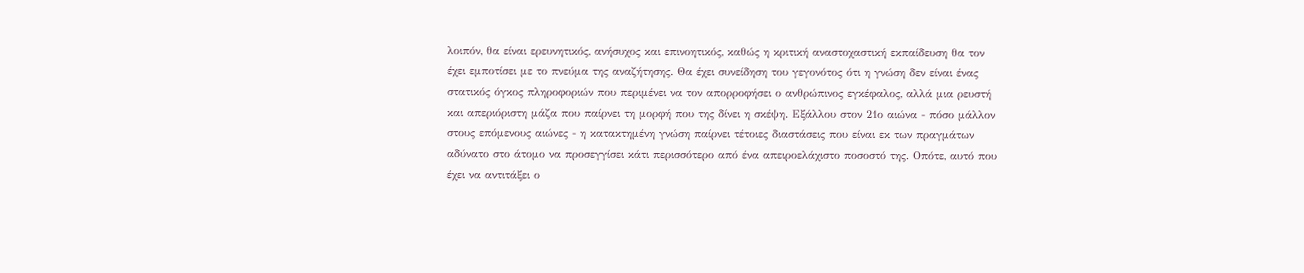λοιπόν, θα είναι ερευνητικός, ανήσυχος και επινοητικός, καθώς η κριτική αναστοχαστική εκπαίδευση θα τον έχει εμποτίσει με το πνεύμα της αναζήτησης. Θα έχει συνείδηση του γεγονότος ότι η γνώση δεν είναι ένας στατικός όγκος πληροφοριών που περιμένει να τον απορροφήσει ο ανθρώπινος εγκέφαλος, αλλά μια ρευστή και απεριόριστη μάζα που παίρνει τη μορφή που της δίνει η σκέψη. Εξάλλου στον 21ο αιώνα - πόσο μάλλον στους επόμενους αιώνες - η κατακτημένη γνώση παίρνει τέτοιες διαστάσεις που είναι εκ των πραγμάτων αδύνατο στο άτομο να προσεγγίσει κάτι περισσότερο από ένα απειροελάχιστο ποσοστό της. Οπότε, αυτό που έχει να αντιτάξει ο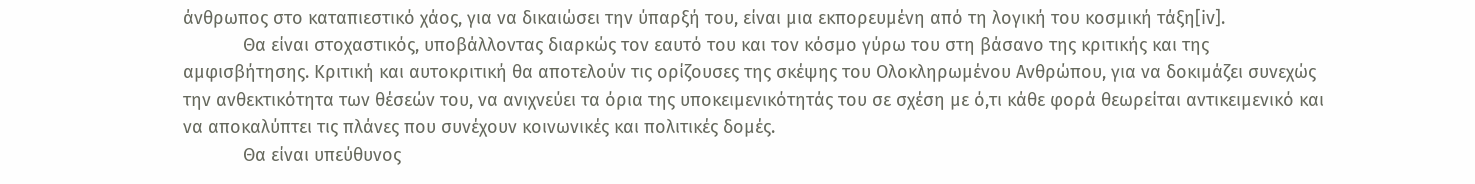άνθρωπος στο καταπιεστικό χάος, για να δικαιώσει την ύπαρξή του, είναι μια εκπορευμένη από τη λογική του κοσμική τάξη[iv].
            Θα είναι στοχαστικός, υποβάλλοντας διαρκώς τον εαυτό του και τον κόσμο γύρω του στη βάσανο της κριτικής και της αμφισβήτησης. Κριτική και αυτοκριτική θα αποτελούν τις ορίζουσες της σκέψης του Ολοκληρωμένου Ανθρώπου, για να δοκιμάζει συνεχώς την ανθεκτικότητα των θέσεών του, να ανιχνεύει τα όρια της υποκειμενικότητάς του σε σχέση με ό,τι κάθε φορά θεωρείται αντικειμενικό και να αποκαλύπτει τις πλάνες που συνέχουν κοινωνικές και πολιτικές δομές.
            Θα είναι υπεύθυνος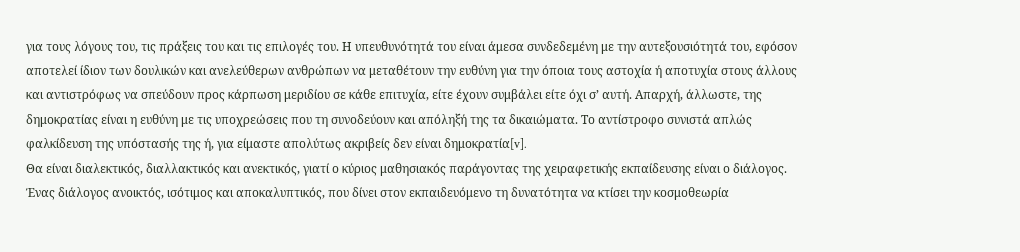για τους λόγους του, τις πράξεις του και τις επιλογές του. Η υπευθυνότητά του είναι άμεσα συνδεδεμένη με την αυτεξουσιότητά του, εφόσον αποτελεί ίδιον των δουλικών και ανελεύθερων ανθρώπων να μεταθέτουν την ευθύνη για την όποια τους αστοχία ή αποτυχία στους άλλους και αντιστρόφως να σπεύδουν προς κάρπωση μεριδίου σε κάθε επιτυχία, είτε έχουν συμβάλει είτε όχι σ’ αυτή. Απαρχή, άλλωστε, της δημοκρατίας είναι η ευθύνη με τις υποχρεώσεις που τη συνοδεύουν και απόληξή της τα δικαιώματα. Το αντίστροφο συνιστά απλώς φαλκίδευση της υπόστασής της ή, για είμαστε απολύτως ακριβείς δεν είναι δημοκρατία[v].
Θα είναι διαλεκτικός, διαλλακτικός και ανεκτικός, γιατί ο κύριος μαθησιακός παράγοντας της χειραφετικής εκπαίδευσης είναι ο διάλογος. Ένας διάλογος ανοικτός, ισότιμος και αποκαλυπτικός, που δίνει στον εκπαιδευόμενο τη δυνατότητα να κτίσει την κοσμοθεωρία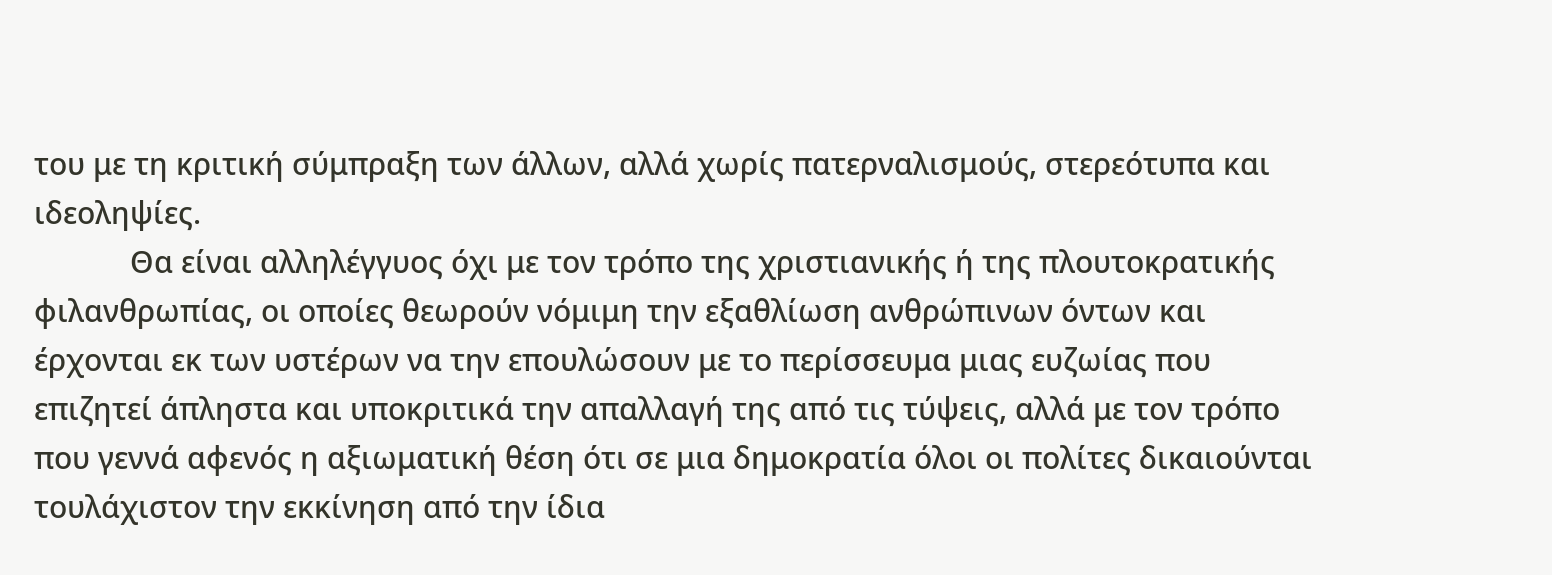του με τη κριτική σύμπραξη των άλλων, αλλά χωρίς πατερναλισμούς, στερεότυπα και ιδεοληψίες.
            Θα είναι αλληλέγγυος όχι με τον τρόπο της χριστιανικής ή της πλουτοκρατικής φιλανθρωπίας, οι οποίες θεωρούν νόμιμη την εξαθλίωση ανθρώπινων όντων και έρχονται εκ των υστέρων να την επουλώσουν με το περίσσευμα μιας ευζωίας που επιζητεί άπληστα και υποκριτικά την απαλλαγή της από τις τύψεις, αλλά με τον τρόπο που γεννά αφενός η αξιωματική θέση ότι σε μια δημοκρατία όλοι οι πολίτες δικαιούνται τουλάχιστον την εκκίνηση από την ίδια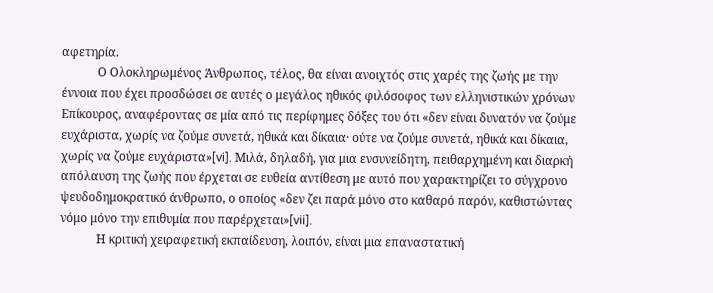αφετηρία.
            Ο Ολοκληρωμένος Άνθρωπος, τέλος, θα είναι ανοιχτός στις χαρές της ζωής με την έννοια που έχει προσδώσει σε αυτές ο μεγάλος ηθικός φιλόσοφος των ελληνιστικών χρόνων Επίκουρος, αναφέροντας σε μία από τις περίφημες δόξες του ότι «δεν είναι δυνατόν να ζούμε ευχάριστα, χωρίς να ζούμε συνετά, ηθικά και δίκαια· ούτε να ζούμε συνετά, ηθικά και δίκαια, χωρίς να ζούμε ευχάριστα»[vi]. Μιλά, δηλαδή, για μια ενσυνείδητη, πειθαρχημένη και διαρκή απόλαυση της ζωής που έρχεται σε ευθεία αντίθεση με αυτό που χαρακτηρίζει το σύγχρονο ψευδοδημοκρατικό άνθρωπο, ο οποίος «δεν ζει παρά μόνο στο καθαρό παρόν, καθιστώντας νόμο μόνο την επιθυμία που παρέρχεται»[vii].
            Η κριτική χειραφετική εκπαίδευση, λοιπόν, είναι μια επαναστατική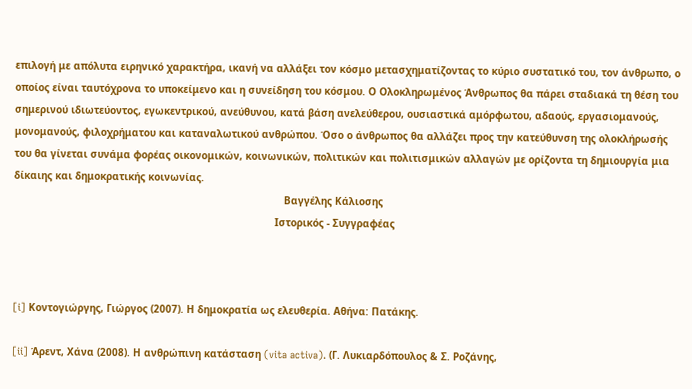επιλογή με απόλυτα ειρηνικό χαρακτήρα, ικανή να αλλάξει τον κόσμο μετασχηματίζοντας το κύριο συστατικό του, τον άνθρωπο, ο οποίος είναι ταυτόχρονα το υποκείμενο και η συνείδηση του κόσμου. Ο Ολοκληρωμένος Άνθρωπος θα πάρει σταδιακά τη θέση του σημερινού ιδιωτεύοντος, εγωκεντρικού, ανεύθυνου, κατά βάση ανελεύθερου, ουσιαστικά αμόρφωτου, αδαούς, εργασιομανούς, μονομανούς, φιλοχρήματου και καταναλωτικού ανθρώπου. Όσο ο άνθρωπος θα αλλάζει προς την κατεύθυνση της ολοκλήρωσής του θα γίνεται συνάμα φορέας οικονομικών, κοινωνικών, πολιτικών και πολιτισμικών αλλαγών με ορίζοντα τη δημιουργία μια δίκαιης και δημοκρατικής κοινωνίας.
                                                                                          Βαγγέλης Κάλιοσης
                                                                                       Ιστορικός - Συγγραφέας



[i] Κοντογιώργης, Γιώργος (2007). Η δημοκρατία ως ελευθερία. Αθήνα: Πατάκης.

[ii] Άρεντ, Χάνα (2008). Η ανθρώπινη κατάσταση (vita activa). (Γ. Λυκιαρδόπουλος & Σ. Ροζάνης,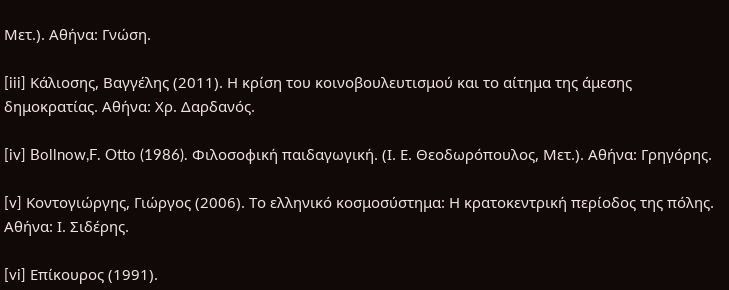Μετ.). Αθήνα: Γνώση.

[iii] Κάλιοσης, Βαγγέλης (2011). Η κρίση του κοινοβουλευτισμού και το αίτημα της άμεσης δημοκρατίας. Αθήνα: Χρ. Δαρδανός.

[iv] Bollnow,F. Otto (1986). Φιλοσοφική παιδαγωγική. (Ι. Ε. Θεοδωρόπουλος, Μετ.). Αθήνα: Γρηγόρης.

[v] Κοντογιώργης, Γιώργος (2006). Το ελληνικό κοσμοσύστημα: Η κρατοκεντρική περίοδος της πόλης. Αθήνα: Ι. Σιδέρης.

[vi] Επίκουρος (1991).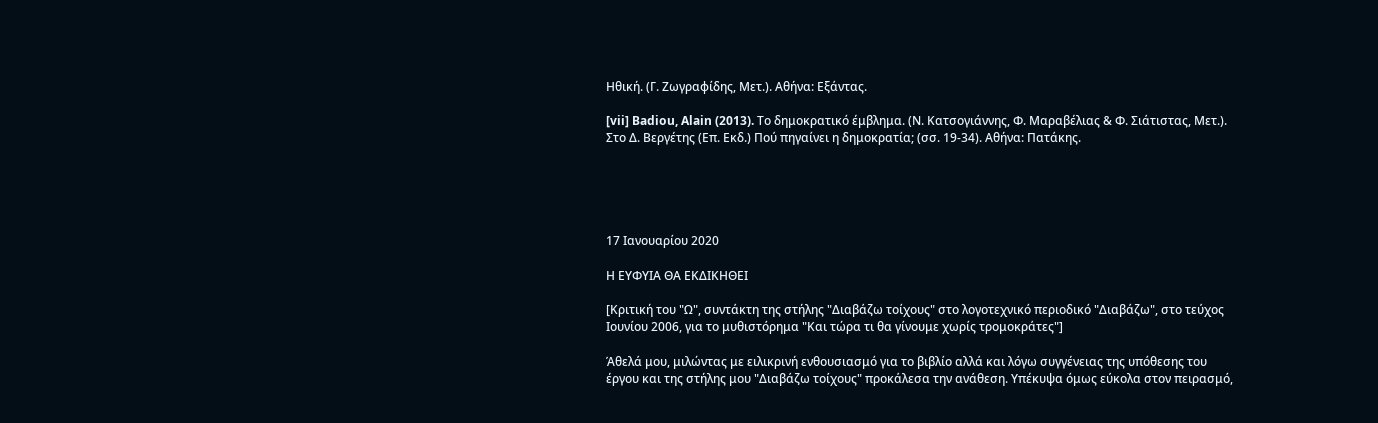Ηθική. (Γ. Ζωγραφίδης, Μετ.). Αθήνα: Εξάντας.

[vii] Badiou, Alain (2013). Το δημοκρατικό έμβλημα. (Ν. Κατσογιάννης, Φ. Μαραβέλιας & Φ. Σιάτιστας, Μετ.). Στο Δ. Βεργέτης (Επ. Εκδ.) Πού πηγαίνει η δημοκρατία; (σσ. 19-34). Αθήνα: Πατάκης.





17 Ιανουαρίου 2020

Η ΕΥΦΥΙΑ ΘΑ ΕΚΔΙΚΗΘΕΙ

[Κριτική του "Ω", συντάκτη της στήλης "Διαβάζω τοίχους" στο λογοτεχνικό περιοδικό "Διαβάζω", στο τεύχος Ιουνίου 2006, για το μυθιστόρημα "Και τώρα τι θα γίνουμε χωρίς τρομοκράτες"]

Άθελά μου, μιλώντας με ειλικρινή ενθουσιασμό για το βιβλίο αλλά και λόγω συγγένειας της υπόθεσης του έργου και της στήλης μου "Διαβάζω τοίχους" προκάλεσα την ανάθεση. Υπέκυψα όμως εύκολα στον πειρασμό,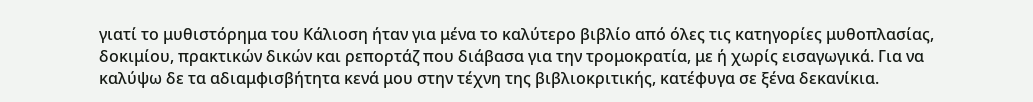γιατί το μυθιστόρημα του Κάλιοση ήταν για μένα το καλύτερο βιβλίο από όλες τις κατηγορίες μυθοπλασίας, δοκιμίου, πρακτικών δικών και ρεπορτάζ που διάβασα για την τρομοκρατία, με ή χωρίς εισαγωγικά. Για να καλύψω δε τα αδιαμφισβήτητα κενά μου στην τέχνη της βιβλιοκριτικής, κατέφυγα σε ξένα δεκανίκια.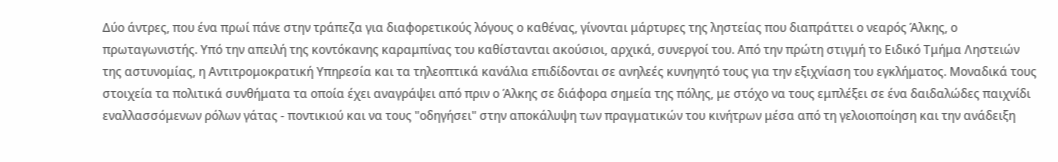Δύο άντρες, που ένα πρωί πάνε στην τράπεζα για διαφορετικούς λόγους ο καθένας, γίνονται μάρτυρες της ληστείας που διαπράττει ο νεαρός Άλκης, ο πρωταγωνιστής. Υπό την απειλή της κοντόκανης καραμπίνας του καθίστανται ακούσιοι, αρχικά, συνεργοί του. Από την πρώτη στιγμή το Ειδικό Τμήμα Ληστειών της αστυνομίας, η Αντιτρομοκρατική Υπηρεσία και τα τηλεοπτικά κανάλια επιδίδονται σε ανηλεές κυνηγητό τους για την εξιχνίαση του εγκλήματος. Μοναδικά τους στοιχεία τα πολιτικά συνθήματα τα οποία έχει αναγράψει από πριν ο Άλκης σε διάφορα σημεία της πόλης, με στόχο να τους εμπλέξει σε ένα δαιδαλώδες παιχνίδι εναλλασσόμενων ρόλων γάτας - ποντικιού και να τους "οδηγήσει" στην αποκάλυψη των πραγματικών του κινήτρων μέσα από τη γελοιοποίηση και την ανάδειξη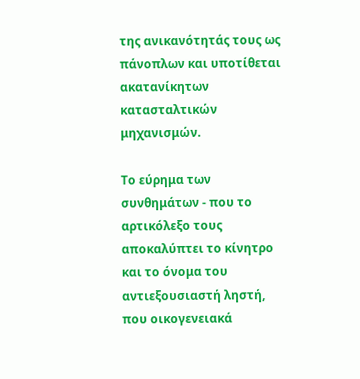της ανικανότητάς τους ως πάνοπλων και υποτίθεται ακατανίκητων κατασταλτικών μηχανισμών.

Το εύρημα των συνθημάτων - που το αρτικόλεξο τους αποκαλύπτει το κίνητρο και το όνομα του αντιεξουσιαστή ληστή, που οικογενειακά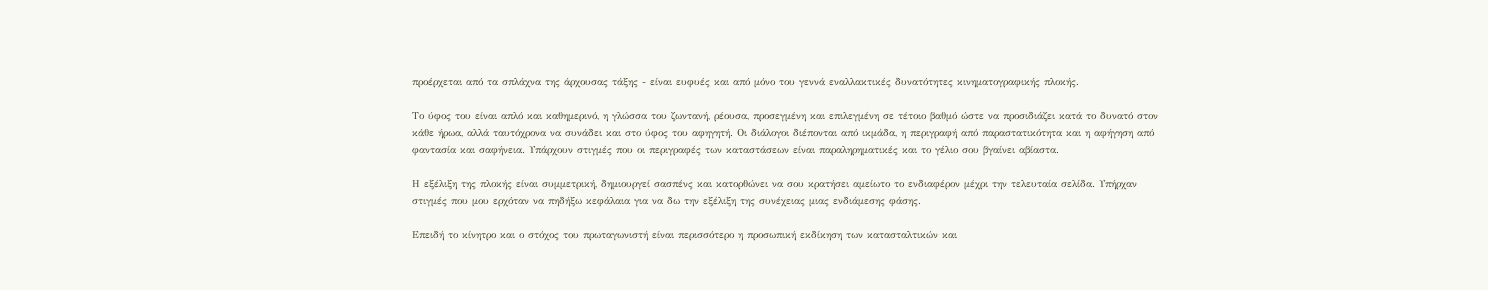προέρχεται από τα σπλάχνα της άρχουσας τάξης - είναι ευφυές και από μόνο του γεννά εναλλακτικές δυνατότητες κινηματογραφικής πλοκής.

Το ύφος του είναι απλό και καθημερινό, η γλώσσα του ζωντανή, ρέουσα, προσεγμένη και επιλεγμένη σε τέτοιο βαθμό ώστε να προσιδιάζει κατά το δυνατό στον κάθε ήρωα, αλλά ταυτόχρονα να συνάδει και στο ύφος του αφηγητή. Οι διάλογοι διέπονται από ικμάδα, η περιγραφή από παραστατικότητα και η αφήγηση από φαντασία και σαφήνεια. Υπάρχουν στιγμές που οι περιγραφές των καταστάσεων είναι παραληρηματικές και το γέλιο σου βγαίνει αβίαστα.

Η εξέλιξη της πλοκής είναι συμμετρική, δημιουργεί σασπένς και κατορθώνει να σου κρατήσει αμείωτο το ενδιαφέρον μέχρι την τελευταία σελίδα. Υπήρχαν στιγμές που μου ερχόταν να πηδήξω κεφάλαια για να δω την εξέλιξη της συνέχειας μιας ενδιάμεσης φάσης.

Επειδή το κίνητρο και ο στόχος του πρωταγωνιστή είναι περισσότερο η προσωπική εκδίκηση των κατασταλτικών και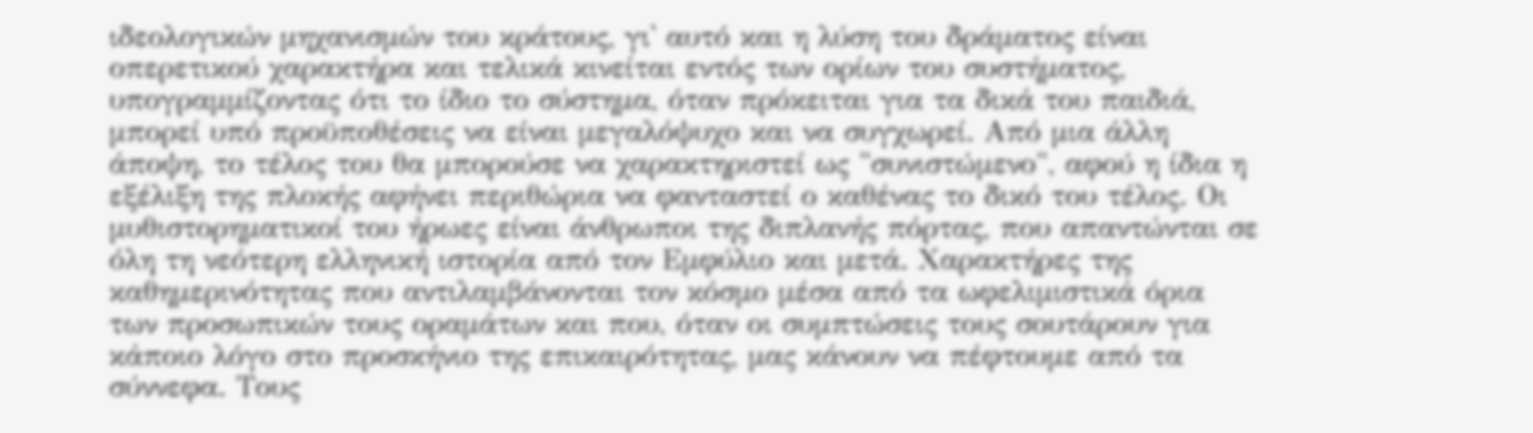ιδεολογικών μηχανισμών του κράτους, γι' αυτό και η λύση του δράματος είναι οπερετικού χαρακτήρα και τελικά κινείται εντός των ορίων του συστήματος, υπογραμμίζοντας ότι το ίδιο το σύστημα, όταν πρόκειται για τα δικά του παιδιά, μπορεί υπό προϋποθέσεις να είναι μεγαλόψυχο και να συγχωρεί. Από μια άλλη άποψη, το τέλος του θα μπορούσε να χαρακτηριστεί ως "συνιστώμενο", αφού η ίδια η εξέλιξη της πλοκής αφήνει περιθώρια να φανταστεί ο καθένας το δικό του τέλος. Οι μυθιστορηματικοί του ήρωες είναι άνθρωποι της διπλανής πόρτας, που απαντώνται σε όλη τη νεότερη ελληνική ιστορία από τον Εμφύλιο και μετά. Χαρακτήρες της καθημερινότητας που αντιλαμβάνονται τον κόσμο μέσα από τα ωφελιμιστικά όρια των προσωπικών τους οραμάτων και που, όταν οι συμπτώσεις τους σουτάρουν για κάποιο λόγο στο προσκήνιο της επικαιρότητας, μας κάνουν να πέφτουμε από τα σύννεφα. Τους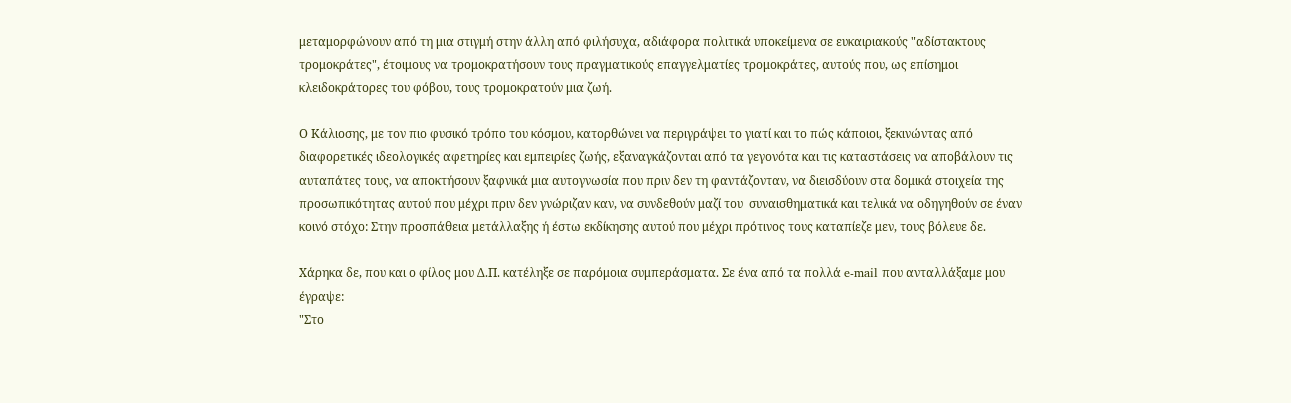μεταμορφώνουν από τη μια στιγμή στην άλλη από φιλήσυχα, αδιάφορα πολιτικά υποκείμενα σε ευκαιριακούς "αδίστακτους τρομοκράτες", έτοιμους να τρομοκρατήσουν τους πραγματικούς επαγγελματίες τρομοκράτες, αυτούς που, ως επίσημοι κλειδοκράτορες του φόβου, τους τρομοκρατούν μια ζωή.

Ο Κάλιοσης, με τον πιο φυσικό τρόπο του κόσμου, κατορθώνει να περιγράψει το γιατί και το πώς κάποιοι, ξεκινώντας από διαφορετικές ιδεολογικές αφετηρίες και εμπειρίες ζωής, εξαναγκάζονται από τα γεγονότα και τις καταστάσεις να αποβάλουν τις αυταπάτες τους, να αποκτήσουν ξαφνικά μια αυτογνωσία που πριν δεν τη φαντάζονταν, να διεισδύουν στα δομικά στοιχεία της προσωπικότητας αυτού που μέχρι πριν δεν γνώριζαν καν, να συνδεθούν μαζί του  συναισθηματικά και τελικά να οδηγηθούν σε έναν κοινό στόχο: Στην προσπάθεια μετάλλαξης ή έστω εκδίκησης αυτού που μέχρι πρότινος τους καταπίεζε μεν, τους βόλευε δε.

Χάρηκα δε, που και ο φίλος μου Δ.Π. κατέληξε σε παρόμοια συμπεράσματα. Σε ένα από τα πολλά e-mail που ανταλλάξαμε μου έγραψε:
"Στο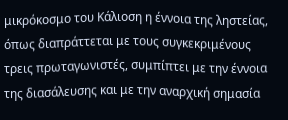μικρόκοσμο του Κάλιοση η έννοια της ληστείας, όπως διαπράττεται με τους συγκεκριμένους τρεις πρωταγωνιστές, συμπίπτει με την έννοια της διασάλευσης και με την αναρχική σημασία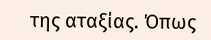της αταξίας. Όπως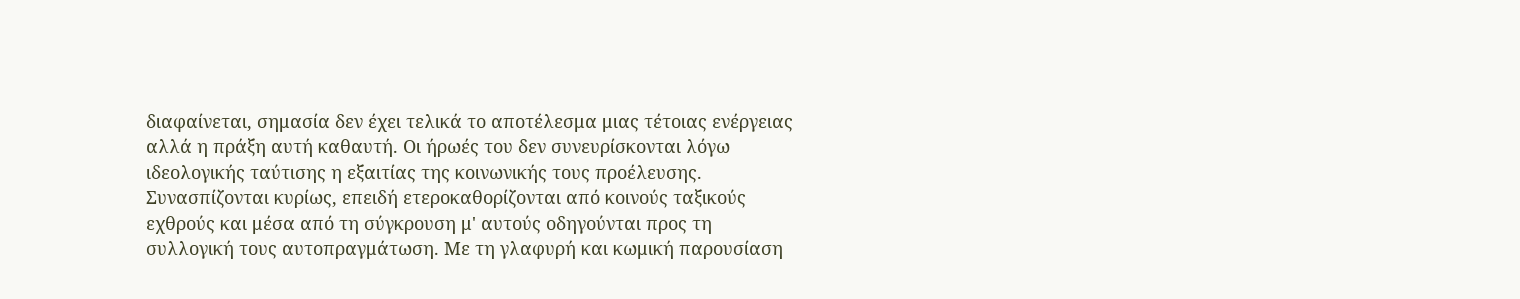διαφαίνεται, σημασία δεν έχει τελικά το αποτέλεσμα μιας τέτοιας ενέργειας αλλά η πράξη αυτή καθαυτή. Οι ήρωές του δεν συνευρίσκονται λόγω ιδεολογικής ταύτισης η εξαιτίας της κοινωνικής τους προέλευσης. Συνασπίζονται κυρίως, επειδή ετεροκαθορίζονται από κοινούς ταξικούς εχθρούς και μέσα από τη σύγκρουση μ' αυτούς οδηγούνται προς τη συλλογική τους αυτοπραγμάτωση. Με τη γλαφυρή και κωμική παρουσίαση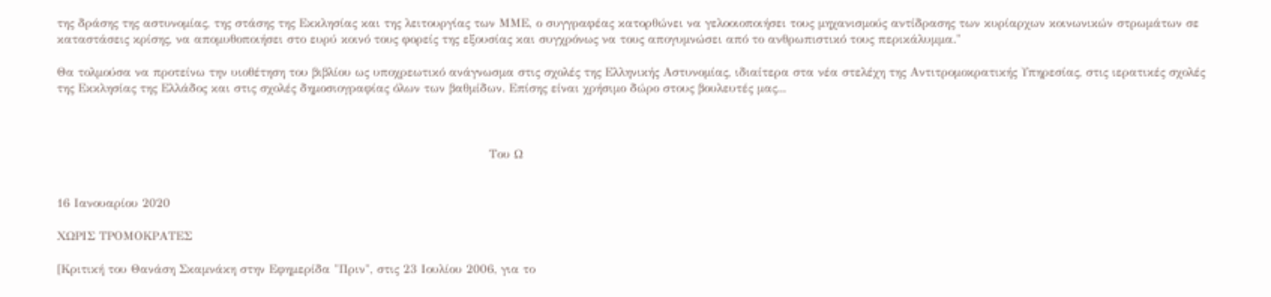της δράσης της αστυνομίας, της στάσης της Εκκλησίας και της λειτουργίας των ΜΜΕ, ο συγγραφέας κατορθώνει να γελοοιοποιήσει τους μηχανισμούς αντίδρασης των κυρίαρχων κοινωνικών στρωμάτων σε καταστάσεις κρίσης, να απομυθοποιήσει στο ευρύ κοινό τους φορείς της εξουσίας και συγχρόνως να τους απογυμνώσει από το ανθρωπιστικό τους περικάλυμμα."

Θα τολμούσα να προτείνω την υιοθέτηση του βιβλίου ως υποχρεωτικό ανάγνωσμα στις σχολές της Ελληνικής Αστυνομίας, ιδιαίτερα στα νέα στελέχη της Αντιτρομοκρατικής Υπηρεσίας, στις ιερατικές σχολές της Εκκλησίας της Ελλάδος και στις σχολές δημοσιογραφίας όλων των βαθμίδων. Επίσης είναι χρήσιμο δώρο στους βουλευτές μας...



                                                                                                            Του Ω


16 Ιανουαρίου 2020

ΧΩΡΙΣ ΤΡΟΜΟΚΡΑΤΕΣ

[Κριτική του Θανάση Σκαμνάκη στην Εφημερίδα "Πριν", στις 23 Ιουλίου 2006, για το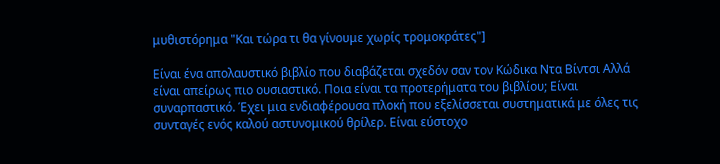μυθιστόρημα "Και τώρα τι θα γίνουμε χωρίς τρομοκράτες"]

Είναι ένα απολαυστικό βιβλίο που διαβάζεται σχεδόν σαν τον Κώδικα Ντα Βίντσι Αλλά είναι απείρως πιο ουσιαστικό. Ποια είναι τα προτερήματα του βιβλίου; Είναι συναρπαστικό. Έχει μια ενδιαφέρουσα πλοκή που εξελίσσεται συστηματικά με όλες τις συνταγές ενός καλού αστυνομικού θρίλερ. Είναι εύστοχο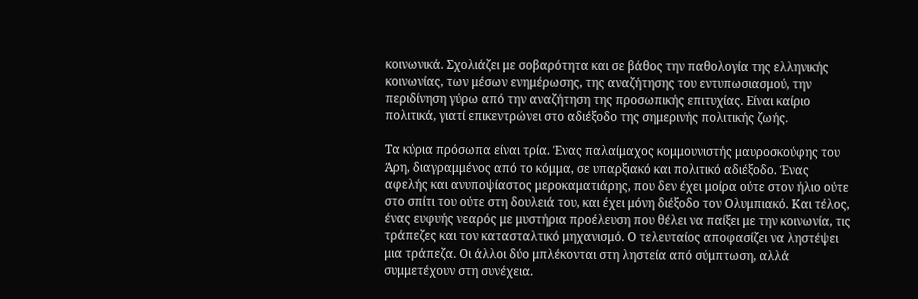κοινωνικά. Σχολιάζει με σοβαρότητα και σε βάθος την παθολογία της ελληνικής κοινωνίας, των μέσων ενημέρωσης, της αναζήτησης του εντυπωσιασμού, την περιδίνηση γύρω από την αναζήτηση της προσωπικής επιτυχίας. Είναι καίριο πολιτικά, γιατί επικεντρώνει στο αδιέξοδο της σημερινής πολιτικής ζωής.

Τα κύρια πρόσωπα είναι τρία. Ένας παλαίμαχος κομμουνιστής μαυροσκούφης του Άρη, διαγραμμένος από το κόμμα, σε υπαρξιακό και πολιτικό αδιέξοδο. Ένας αφελής και ανυποψίαστος μεροκαματιάρης, που δεν έχει μοίρα ούτε στον ήλιο ούτε στο σπίτι του ούτε στη δουλειά του, και έχει μόνη διέξοδο τον Ολυμπιακό. Και τέλος, ένας ευφυής νεαρός με μυστήρια προέλευση που θέλει να παίξει με την κοινωνία, τις τράπεζες και τον κατασταλτικό μηχανισμό. Ο τελευταίος αποφασίζει να ληστέψει μια τράπεζα. Οι άλλοι δύο μπλέκονται στη ληστεία από σύμπτωση, αλλά συμμετέχουν στη συνέχεια.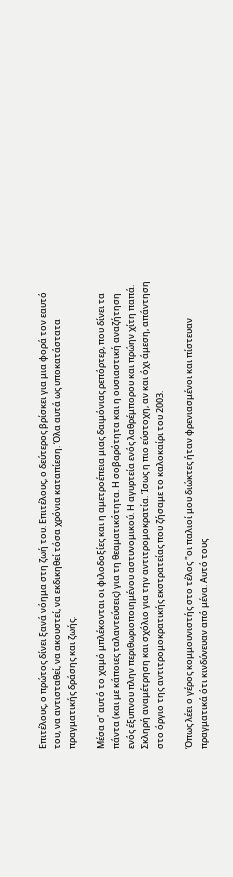Επιτέλους, ο πρώτος δίνει ξανά νόημα στη ζωή του. Επιτέλους, ο δεύτερος βρίσκει για μια φορά τον εαυτό του, να αντισταθεί, να ακουστεί, να εκδικηθεί τόσα χρόνια καταπίεση. Όλα αυτά ως υποκατάστατα πραγματικής δράσης και ζωής.

Μέσα σ' αυτό το χαμό μπλέκονται οι φιλοδοξίες και η αμετροέπεια μιας δαιμόνιας ρεπόρτερ, που δίνει τα πάντα (και με κάποιες ταλαντεύσεις) για τη θεαματικότητα. Η σοβαρότητα και η ουσιαστική αναζήτηση ενός έξυπνου πλην περιθωριοποιημένου αστυνομικού. Η αγυρτεία ενός λαθρέμπορου και πρώην χίτη παπά. Σκληρή αναμέτρηση και σχόλιο για την αντιτρομοκρατία. Ίσως η πιο εύστοχη, αν και όχι άμεση, απάντηση στο όργιο της αντιτρομοκρατικής εκστρατείας που ζήσαμε το καλοκαίρι του 2003.

Όπως λέει ο γέρος κομμουνιστής στο τέλος "οι παλιοί μου διώκτες ήταν φρενιασμένοι και πίστευαν πραγματικά ότι κινδύνευαν από μένα. Αυτό τους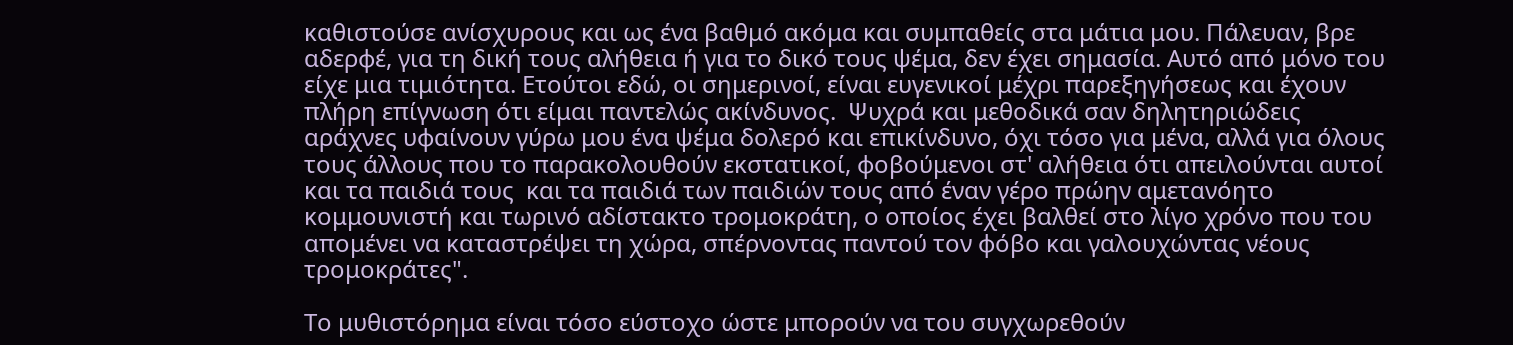καθιστούσε ανίσχυρους και ως ένα βαθμό ακόμα και συμπαθείς στα μάτια μου. Πάλευαν, βρε αδερφέ, για τη δική τους αλήθεια ή για το δικό τους ψέμα, δεν έχει σημασία. Αυτό από μόνο του είχε μια τιμιότητα. Ετούτοι εδώ, οι σημερινοί, είναι ευγενικοί μέχρι παρεξηγήσεως και έχουν πλήρη επίγνωση ότι είμαι παντελώς ακίνδυνος.  Ψυχρά και μεθοδικά σαν δηλητηριώδεις αράχνες υφαίνουν γύρω μου ένα ψέμα δολερό και επικίνδυνο, όχι τόσο για μένα, αλλά για όλους τους άλλους που το παρακολουθούν εκστατικοί, φοβούμενοι στ' αλήθεια ότι απειλούνται αυτοί και τα παιδιά τους  και τα παιδιά των παιδιών τους από έναν γέρο πρώην αμετανόητο κομμουνιστή και τωρινό αδίστακτο τρομοκράτη, ο οποίος έχει βαλθεί στο λίγο χρόνο που του απομένει να καταστρέψει τη χώρα, σπέρνοντας παντού τον φόβο και γαλουχώντας νέους τρομοκράτες".

Το μυθιστόρημα είναι τόσο εύστοχο ώστε μπορούν να του συγχωρεθούν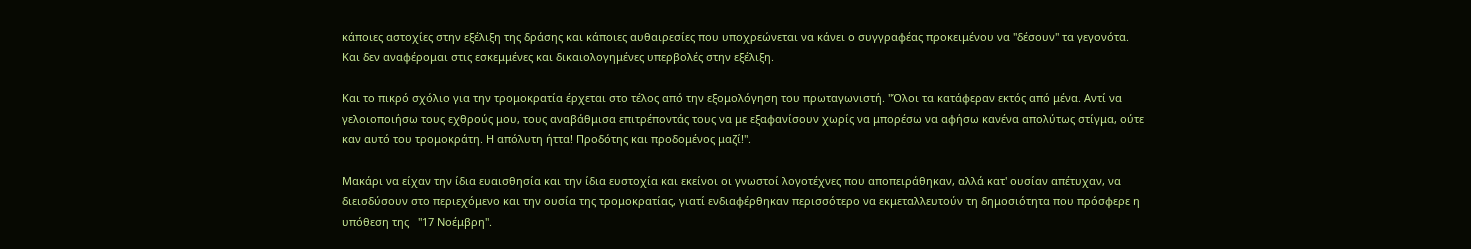κάποιες αστοχίες στην εξέλιξη της δράσης και κάποιες αυθαιρεσίες που υποχρεώνεται να κάνει ο συγγραφέας προκειμένου να "δέσουν" τα γεγονότα. Και δεν αναφέρομαι στις εσκεμμένες και δικαιολογημένες υπερβολές στην εξέλιξη.

Και το πικρό σχόλιο για την τρομοκρατία έρχεται στο τέλος από την εξομολόγηση του πρωταγωνιστή. "Όλοι τα κατάφεραν εκτός από μένα. Αντί να γελοιοποιήσω τους εχθρούς μου, τους αναβάθμισα επιτρέποντάς τους να με εξαφανίσουν χωρίς να μπορέσω να αφήσω κανένα απολύτως στίγμα, ούτε καν αυτό του τρομοκράτη. Η απόλυτη ήττα! Προδότης και προδομένος μαζί!".

Μακάρι να είχαν την ίδια ευαισθησία και την ίδια ευστοχία και εκείνοι οι γνωστοί λογοτέχνες που αποπειράθηκαν, αλλά κατ' ουσίαν απέτυχαν, να διεισδύσουν στο περιεχόμενο και την ουσία της τρομοκρατίας, γιατί ενδιαφέρθηκαν περισσότερο να εκμεταλλευτούν τη δημοσιότητα που πρόσφερε η υπόθεση της   "17 Νοέμβρη".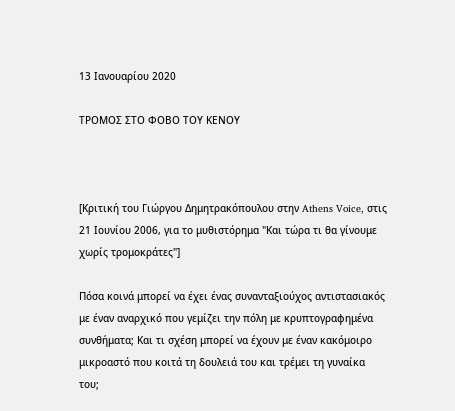13 Ιανουαρίου 2020

ΤΡΟΜΟΣ ΣΤΟ ΦΟΒΟ ΤΟΥ ΚΕΝΟΥ



[Κριτική του Γιώργου Δημητρακόπουλου στην Athens Voice, στις 21 Ιουνίου 2006, για το μυθιστόρημα "Και τώρα τι θα γίνουμε χωρίς τρομοκράτες"]

Πόσα κοινά μπορεί να έχει ένας συνανταξιούχος αντιστασιακός με έναν αναρχικό που γεμίζει την πόλη με κρυπτογραφημένα συνθήματα; Και τι σχέση μπορεί να έχουν με έναν κακόμοιρο μικροαστό που κοιτά τη δουλειά του και τρέμει τη γυναίκα του;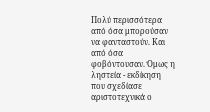Πολύ περισσότερα από όσα μπορούσαν να φανταστούν. Και από όσα φοβόντουσαν. Όμως η ληστεία - εκδίκηση που σχεδίασε αριστοτεχνικά ο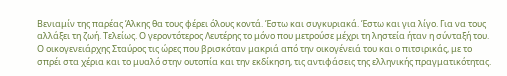Βενιαμίν της παρέας Άλκης θα τους φέρει όλους κοντά. Έστω και συγκυριακά. Έστω και για λίγο. Για να τους αλλάξει τη ζωή. Τελείως. Ο γεροντότερος Λευτέρης το μόνο που μετρούσε μέχρι τη ληστεία ήταν η σύνταξή του. Ο οικογενειάρχης Σταύρος τις ώρες που βρισκόταν μακριά από την οικογένειά του και ο πιτσιρικάς, με το σπρέι στα χέρια και το μυαλό στην ουτοπία και την εκδίκηση, τις αντιφάσεις της ελληνικής πραγματικότητας.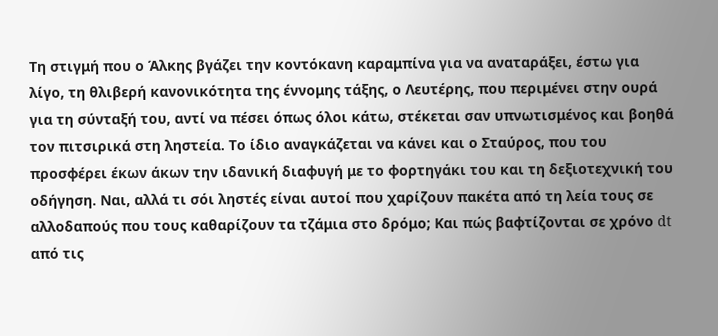Τη στιγμή που ο Άλκης βγάζει την κοντόκανη καραμπίνα για να αναταράξει, έστω για λίγο, τη θλιβερή κανονικότητα της έννομης τάξης, ο Λευτέρης, που περιμένει στην ουρά για τη σύνταξή του, αντί να πέσει όπως όλοι κάτω, στέκεται σαν υπνωτισμένος και βοηθά τον πιτσιρικά στη ληστεία. Το ίδιο αναγκάζεται να κάνει και ο Σταύρος, που του προσφέρει έκων άκων την ιδανική διαφυγή με το φορτηγάκι του και τη δεξιοτεχνική του οδήγηση. Ναι, αλλά τι σόι ληστές είναι αυτοί που χαρίζουν πακέτα από τη λεία τους σε αλλοδαπούς που τους καθαρίζουν τα τζάμια στο δρόμο; Και πώς βαφτίζονται σε χρόνο dt από τις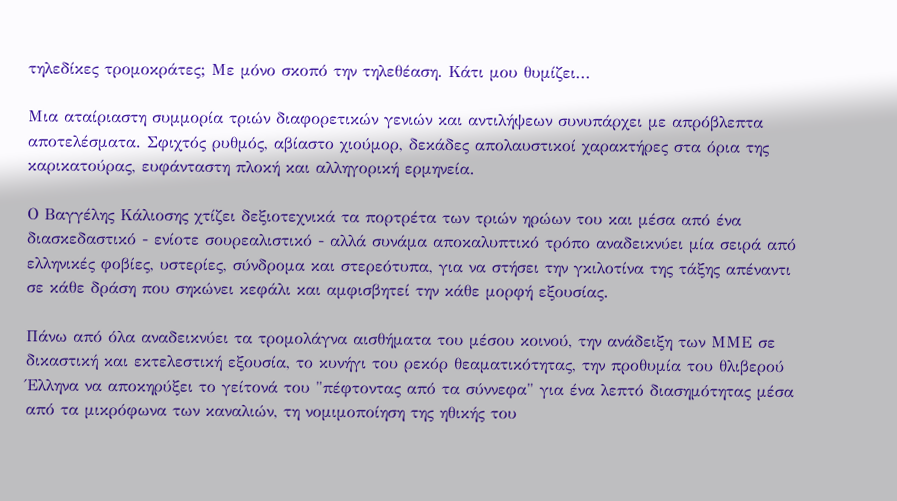τηλεδίκες τρομοκράτες; Με μόνο σκοπό την τηλεθέαση. Κάτι μου θυμίζει...

Μια αταίριαστη συμμορία τριών διαφορετικών γενιών και αντιλήψεων συνυπάρχει με απρόβλεπτα αποτελέσματα. Σφιχτός ρυθμός, αβίαστο χιούμορ, δεκάδες απολαυστικοί χαρακτήρες στα όρια της καρικατούρας, ευφάνταστη πλοκή και αλληγορική ερμηνεία.

Ο Βαγγέλης Κάλιοσης χτίζει δεξιοτεχνικά τα πορτρέτα των τριών ηρώων του και μέσα από ένα διασκεδαστικό - ενίοτε σουρεαλιστικό - αλλά συνάμα αποκαλυπτικό τρόπο αναδεικνύει μία σειρά από ελληνικές φοβίες, υστερίες, σύνδρομα και στερεότυπα, για να στήσει την γκιλοτίνα της τάξης απέναντι σε κάθε δράση που σηκώνει κεφάλι και αμφισβητεί την κάθε μορφή εξουσίας.

Πάνω από όλα αναδεικνύει τα τρομολάγνα αισθήματα του μέσου κοινού, την ανάδειξη των ΜΜΕ σε δικαστική και εκτελεστική εξουσία, το κυνήγι του ρεκόρ θεαματικότητας, την προθυμία του θλιβερού Έλληνα να αποκηρύξει το γείτονά του "πέφτοντας από τα σύννεφα" για ένα λεπτό διασημότητας μέσα από τα μικρόφωνα των καναλιών, τη νομιμοποίηση της ηθικής του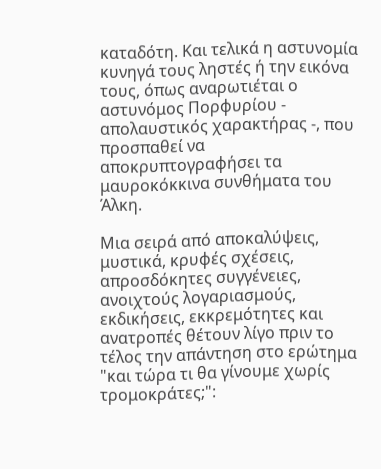καταδότη. Και τελικά η αστυνομία κυνηγά τους ληστές ή την εικόνα τους, όπως αναρωτιέται ο αστυνόμος Πορφυρίου - απολαυστικός χαρακτήρας -, που προσπαθεί να αποκρυπτογραφήσει τα μαυροκόκκινα συνθήματα του Άλκη.

Μια σειρά από αποκαλύψεις, μυστικά, κρυφές σχέσεις, απροσδόκητες συγγένειες, ανοιχτούς λογαριασμούς, εκδικήσεις, εκκρεμότητες και ανατροπές θέτουν λίγο πριν το τέλος την απάντηση στο ερώτημα "και τώρα τι θα γίνουμε χωρίς τρομοκράτες;":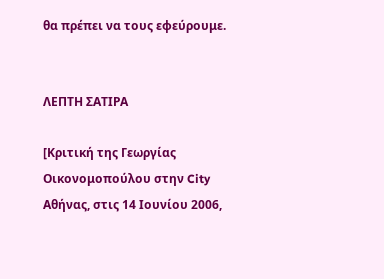θα πρέπει να τους εφεύρουμε.


ΛΕΠΤΗ ΣΑΤΙΡΑ

[Κριτική της Γεωργίας Οικονομοπούλου στην City Αθήνας, στις 14 Ιουνίου 2006,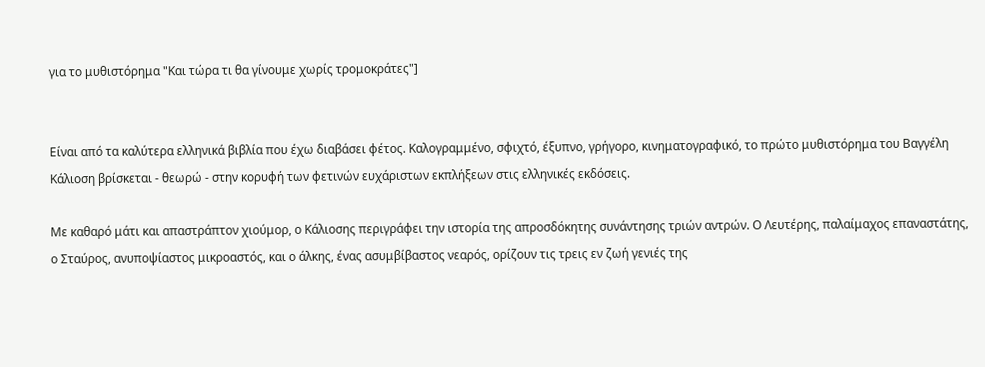για το μυθιστόρημα "Και τώρα τι θα γίνουμε χωρίς τρομοκράτες"]


Είναι από τα καλύτερα ελληνικά βιβλία που έχω διαβάσει φέτος. Καλογραμμένο, σφιχτό, έξυπνο, γρήγορο, κινηματογραφικό, το πρώτο μυθιστόρημα του Βαγγέλη Κάλιοση βρίσκεται - θεωρώ - στην κορυφή των φετινών ευχάριστων εκπλήξεων στις ελληνικές εκδόσεις.

Με καθαρό μάτι και απαστράπτον χιούμορ, ο Κάλιοσης περιγράφει την ιστορία της απροσδόκητης συνάντησης τριών αντρών. Ο Λευτέρης, παλαίμαχος επαναστάτης, ο Σταύρος, ανυποψίαστος μικροαστός, και ο άλκης, ένας ασυμβίβαστος νεαρός, ορίζουν τις τρεις εν ζωή γενιές της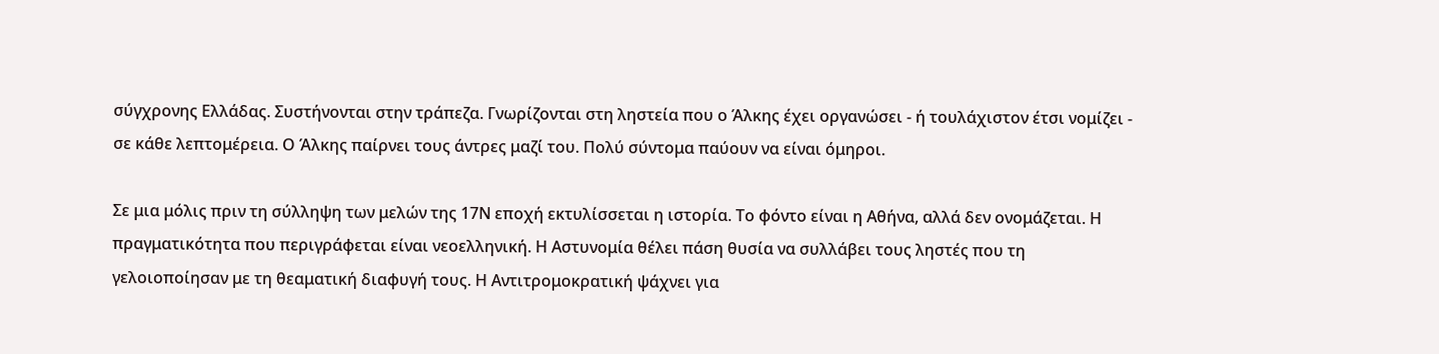σύγχρονης Ελλάδας. Συστήνονται στην τράπεζα. Γνωρίζονται στη ληστεία που ο Άλκης έχει οργανώσει - ή τουλάχιστον έτσι νομίζει - σε κάθε λεπτομέρεια. Ο Άλκης παίρνει τους άντρες μαζί του. Πολύ σύντομα παύουν να είναι όμηροι.

Σε μια μόλις πριν τη σύλληψη των μελών της 17Ν εποχή εκτυλίσσεται η ιστορία. Το φόντο είναι η Αθήνα, αλλά δεν ονομάζεται. Η πραγματικότητα που περιγράφεται είναι νεοελληνική. Η Αστυνομία θέλει πάση θυσία να συλλάβει τους ληστές που τη γελοιοποίησαν με τη θεαματική διαφυγή τους. Η Αντιτρομοκρατική ψάχνει για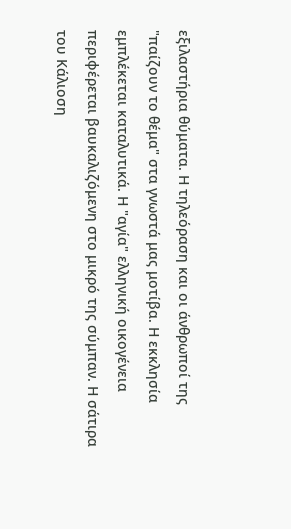εξιλαστήρια θύματα. Η τηλεόραση και οι άνθρωποί της "παίζουν το θέμα" στα γνωστά μας μοτίβα. Η εκκλησία εμπλέκεται καταλυτικά. Η "αγία" ελληνική οικογένεια περιφέρεται βαυκαλιζόμενη στο μικρό της σύμπαν. Η σάτιρα του Κάλιοση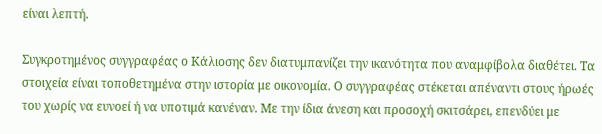είναι λεπτή.

Συγκροτημένος συγγραφέας ο Κάλιοσης δεν διατυμπανίζει την ικανότητα που αναμφίβολα διαθέτει. Τα στοιχεία είναι τοποθετημένα στην ιστορία με οικονομία. Ο συγγραφέας στέκεται απέναντι στους ήρωές του χωρίς να ευνοεί ή να υποτιμά κανέναν. Με την ίδια άνεση και προσοχή σκιτσάρει, επενδύει με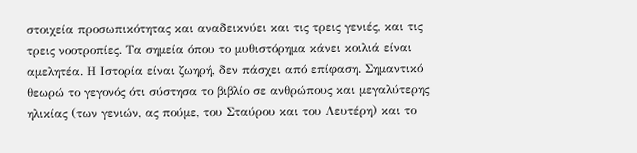στοιχεία προσωπικότητας και αναδεικνύει και τις τρεις γενιές, και τις τρεις νοοτροπίες. Τα σημεία όπου το μυθιστόρημα κάνει κοιλιά είναι αμελητέα. Η Ιστορία είναι ζωηρή, δεν πάσχει από επίφαση. Σημαντικό θεωρώ το γεγονός ότι σύστησα το βιβλίο σε ανθρώπους και μεγαλύτερης ηλικίας (των γενιών, ας πούμε, του Σταύρου και του Λευτέρη) και το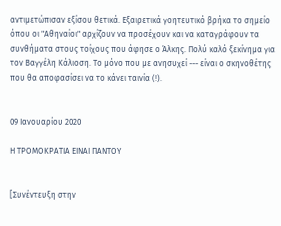αντιμετώπισαν εξίσου θετικά. Εξαιρετικά γοητευτικό βρήκα το σημείο όπου οι "Αθηναίοι" αρχίζουν να προσέχουν και να καταγράφουν τα συνθήματα στους τοίχους που άφησε ο Άλκης. Πολύ καλό ξεκίνημα για τον Βαγγέλη Κάλιοση. Το μόνο που με ανησυχεί --- είναι ο σκηνοθέτης που θα αποφασίσει να το κάνει ταινία (!).


09 Ιανουαρίου 2020

Η ΤΡΟΜΟΚΡΑΤΙΑ ΕΙΝΑΙ ΠΑΝΤΟΥ


[Συνέντευξη στην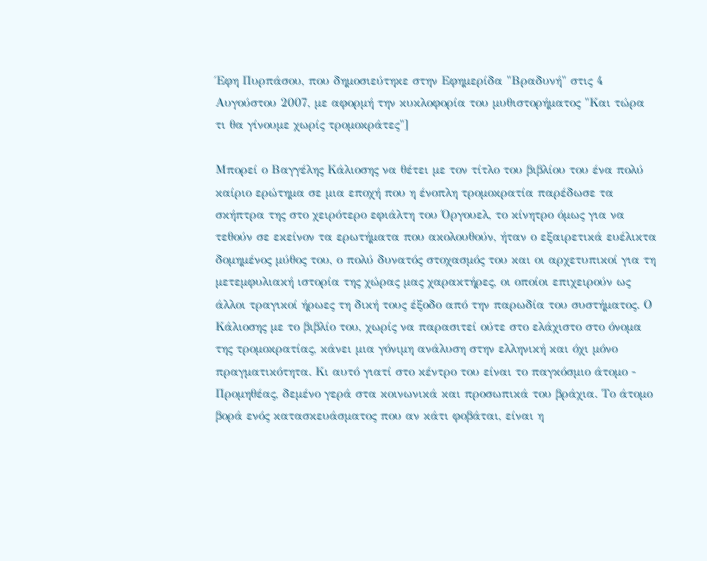Έφη Πυρπάσου, που δημοσιεύτηκε στην Εφημερίδα "Βραδυνή" στις 4 Αυγούστου 2007, με αφορμή την κυκλοφορία του μυθιστορήματος "Και τώρα τι θα γίνουμε χωρίς τρομοκράτες"]

Μπορεί ο Βαγγέλης Κάλιοσης να θέτει με τον τίτλο του βιβλίου του ένα πολύ καίριο ερώτημα σε μια εποχή που η ένοπλη τρομοκρατία παρέδωσε τα σκήπτρα της στο χειρότερο εφιάλτη του Όργουελ, το κίνητρο όμως για να τεθούν σε εκείνον τα ερωτήματα που ακολουθούν, ήταν ο εξαιρετικά ευέλικτα δομημένος μύθος του, ο πολύ δυνατός στοχασμός του και οι αρχετυπικοί για τη μετεμφυλιακή ιστορία της χώρας μας χαρακτήρες, οι οποίοι επιχειρούν ως άλλοι τραγικοί ήρωες τη δική τους έξοδο από την παρωδία του συστήματος. Ο Κάλιοσης με το βιβλίο του, χωρίς να παρασιτεί ούτε στο ελάχιστο στο όνομα της τρομοκρατίας, κάνει μια γόνιμη ανάλυση στην ελληνική και όχι μόνο πραγματικότητα. Κι αυτό γιατί στο κέντρο του είναι το παγκόσμιο άτομο - Προμηθέας, δεμένο γερά στα κοινωνικά και προσωπικά του βράχια. Το άτομο βορά ενός κατασκευάσματος που αν κάτι φοβάται, είναι η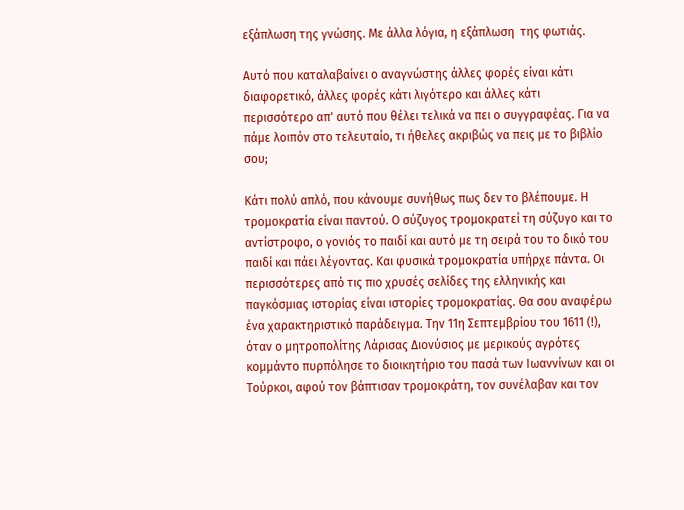εξάπλωση της γνώσης. Με άλλα λόγια, η εξάπλωση  της φωτιάς.

Αυτό που καταλαβαίνει ο αναγνώστης άλλες φορές είναι κάτι διαφορετικό, άλλες φορές κάτι λιγότερο και άλλες κάτι περισσότερο απ' αυτό που θέλει τελικά να πει ο συγγραφέας. Για να πάμε λοιπόν στο τελευταίο, τι ήθελες ακριβώς να πεις με το βιβλίο σου;

Κάτι πολύ απλό, που κάνουμε συνήθως πως δεν το βλέπουμε. Η τρομοκρατία είναι παντού. Ο σύζυγος τρομοκρατεί τη σύζυγο και το αντίστροφο, ο γονιός το παιδί και αυτό με τη σειρά του το δικό του παιδί και πάει λέγοντας. Και φυσικά τρομοκρατία υπήρχε πάντα. Οι περισσότερες από τις πιο χρυσές σελίδες της ελληνικής και παγκόσμιας ιστορίας είναι ιστορίες τρομοκρατίας. Θα σου αναφέρω ένα χαρακτηριστικό παράδειγμα. Την 11η Σεπτεμβρίου του 1611 (!), όταν ο μητροπολίτης Λάρισας Διονύσιος με μερικούς αγρότες κομμάντο πυρπόλησε το διοικητήριο του πασά των Ιωαννίνων και οι Τούρκοι, αφού τον βάπτισαν τρομοκράτη, τον συνέλαβαν και τον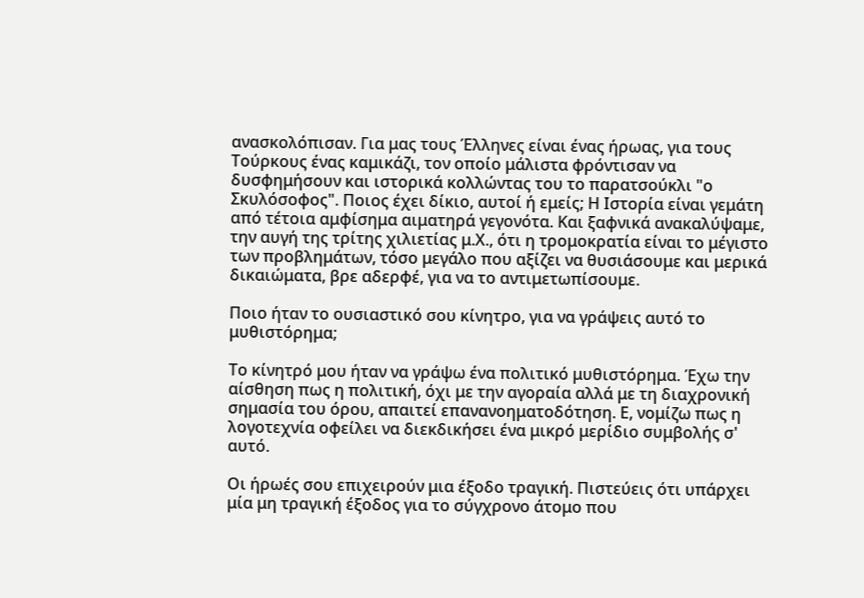ανασκολόπισαν. Για μας τους Έλληνες είναι ένας ήρωας, για τους Τούρκους ένας καμικάζι, τον οποίο μάλιστα φρόντισαν να δυσφημήσουν και ιστορικά κολλώντας του το παρατσούκλι "ο Σκυλόσοφος". Ποιος έχει δίκιο, αυτοί ή εμείς; Η Ιστορία είναι γεμάτη από τέτοια αμφίσημα αιματηρά γεγονότα. Και ξαφνικά ανακαλύψαμε, την αυγή της τρίτης χιλιετίας μ.Χ., ότι η τρομοκρατία είναι το μέγιστο των προβλημάτων, τόσο μεγάλο που αξίζει να θυσιάσουμε και μερικά δικαιώματα, βρε αδερφέ, για να το αντιμετωπίσουμε.

Ποιο ήταν το ουσιαστικό σου κίνητρο, για να γράψεις αυτό το μυθιστόρημα;

Το κίνητρό μου ήταν να γράψω ένα πολιτικό μυθιστόρημα. Έχω την αίσθηση πως η πολιτική, όχι με την αγοραία αλλά με τη διαχρονική σημασία του όρου, απαιτεί επανανοηματοδότηση. Ε, νομίζω πως η λογοτεχνία οφείλει να διεκδικήσει ένα μικρό μερίδιο συμβολής σ' αυτό.

Οι ήρωές σου επιχειρούν μια έξοδο τραγική. Πιστεύεις ότι υπάρχει μία μη τραγική έξοδος για το σύγχρονο άτομο που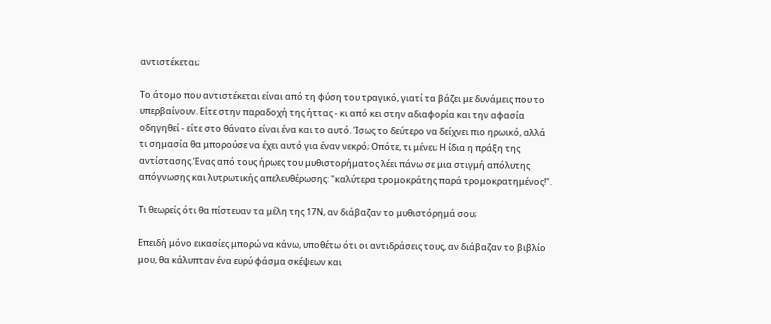αντιστέκεται;

Το άτομο που αντιστέκεται είναι από τη φύση του τραγικό, γιατί τα βάζει με δυνάμεις που το υπερβαίνουν. Είτε στην παραδοχή της ήττας - κι από κει στην αδιαφορία και την αφασία οδηγηθεί - είτε στο θάνατο είναι ένα και το αυτό. Ίσως το δεύτερο να δείχνει πιο ηρωικό, αλλά τι σημασία θα μπορούσε να έχει αυτό για έναν νεκρό; Οπότε, τι μένει; Η ίδια η πράξη της αντίστασης.Ένας από τους ήρωες του μυθιστορήματος λέει πάνω σε μια στιγμή απόλυτης απόγνωσης και λυτρωτικής απελευθέρωσης: "καλύτερα τρομοκράτης παρά τρομοκρατημένος!".

Τι θεωρείς ότι θα πίστευαν τα μέλη της 17Ν, αν διάβαζαν το μυθιστόρημά σου;

Επειδή μόνο εικασίες μπορώ να κάνω, υποθέτω ότι οι αντιδράσεις τους, αν διάβαζαν το βιβλίο μου, θα κάλυπταν ένα ευρύ φάσμα σκέψεων και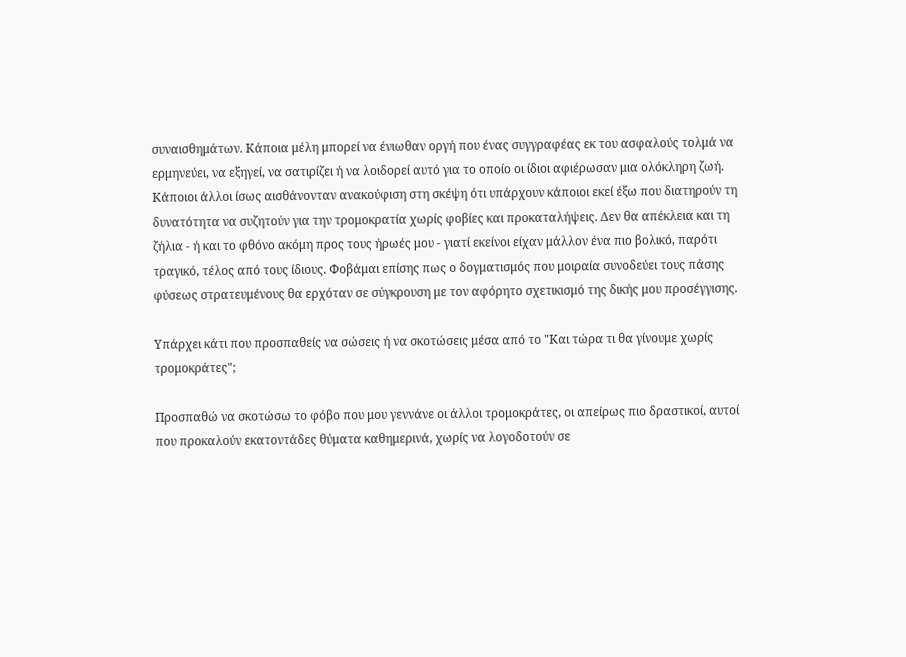συναισθημάτων. Κάποια μέλη μπορεί να ένιωθαν οργή που ένας συγγραφέας εκ του ασφαλούς τολμά να ερμηνεύει, να εξηγεί, να σατιρίζει ή να λοιδορεί αυτό για το οποίο οι ίδιοι αφιέρωσαν μια ολόκληρη ζωή. Κάποιοι άλλοι ίσως αισθάνονταν ανακούφιση στη σκέψη ότι υπάρχουν κάποιοι εκεί έξω που διατηρούν τη δυνατότητα να συζητούν για την τρομοκρατία χωρίς φοβίες και προκαταλήψεις. Δεν θα απέκλεια και τη ζήλια - ή και το φθόνο ακόμη προς τους ήρωές μου - γιατί εκείνοι είχαν μάλλον ένα πιο βολικό, παρότι τραγικό, τέλος από τους ίδιους. Φοβάμαι επίσης πως ο δογματισμός που μοιραία συνοδεύει τους πάσης φύσεως στρατευμένους θα ερχόταν σε σύγκρουση με τον αφόρητο σχετικισμό της δικής μου προσέγγισης.

Υπάρχει κάτι που προσπαθείς να σώσεις ή να σκοτώσεις μέσα από το "Και τώρα τι θα γίνουμε χωρίς τρομοκράτες";

Προσπαθώ να σκοτώσω το φόβο που μου γεννάνε οι άλλοι τρομοκράτες, οι απείρως πιο δραστικοί, αυτοί που προκαλούν εκατοντάδες θύματα καθημερινά, χωρίς να λογοδοτούν σε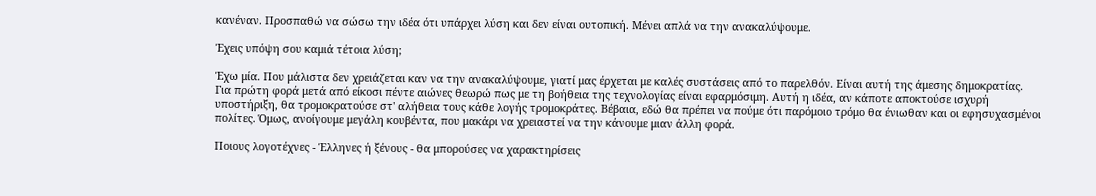κανέναν. Προσπαθώ να σώσω την ιδέα ότι υπάρχει λύση και δεν είναι ουτοπική. Μένει απλά να την ανακαλύψουμε.

Έχεις υπόψη σου καμιά τέτοια λύση;

Έχω μία. Που μάλιστα δεν χρειάζεται καν να την ανακαλύψουμε, γιατί μας έρχεται με καλές συστάσεις από το παρελθόν. Είναι αυτή της άμεσης δημοκρατίας. Για πρώτη φορά μετά από είκοσι πέντε αιώνες θεωρώ πως με τη βοήθεια της τεχνολογίας είναι εφαρμόσιμη. Αυτή η ιδέα, αν κάποτε αποκτούσε ισχυρή υποστήριξη, θα τρομοκρατούσε στ' αλήθεια τους κάθε λογής τρομοκράτες. Βέβαια, εδώ θα πρέπει να πούμε ότι παρόμοιο τρόμο θα ένιωθαν και οι εφησυχασμένοι πολίτες. Όμως, ανοίγουμε μεγάλη κουβέντα, που μακάρι να χρειαστεί να την κάνουμε μιαν άλλη φορά.

Ποιους λογοτέχνες - Έλληνες ή ξένους - θα μπορούσες να χαρακτηρίσεις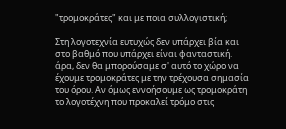"τρομοκράτες" και με ποια συλλογιστική;

Στη λογοτεχνία ευτυχώς δεν υπάρχει βία και στο βαθμό που υπάρχει είναι φανταστική. άρα, δεν θα μπορούσαμε σ' αυτό το χώρο να έχουμε τρομοκράτες με την τρέχουσα σημασία του όρου. Αν όμως εννοήσουμε ως τρομοκράτη το λογοτέχνη που προκαλεί τρόμο στις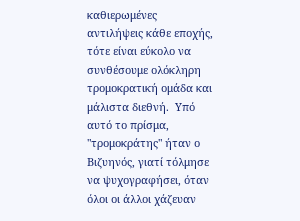καθιερωμένες αντιλήψεις κάθε εποχής, τότε είναι εύκολο να συνθέσουμε ολόκληρη τρομοκρατική ομάδα και μάλιστα διεθνή.  Υπό αυτό το πρίσμα, "τρομοκράτης" ήταν ο Βιζυηνός, γιατί τόλμησε να ψυχογραφήσει, όταν όλοι οι άλλοι χάζευαν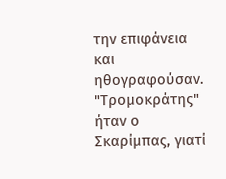την επιφάνεια και ηθογραφούσαν. "Τρομοκράτης" ήταν ο Σκαρίμπας, γιατί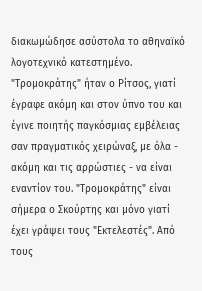διακωμώδησε ασύστολα το αθηναϊκό λογοτεχνικό κατεστημένο. "Τρομοκράτης" ήταν ο Ρίτσος, γιατί έγραφε ακόμη και στον ύπνο του και έγινε ποιητής παγκόσμιας εμβέλειας σαν πραγματικός χειρώναξ, με όλα - ακόμη και τις αρρώστιες - να είναι εναντίον του. "Τρομοκράτης" είναι σήμερα ο Σκούρτης και μόνο γιατί έχει γράψει τους "Εκτελεστές". Από τους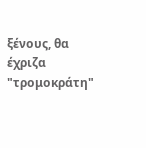ξένους, θα έχριζα "τρομοκράτη"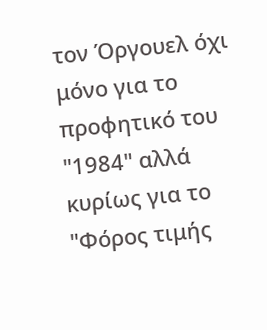τον Όργουελ όχι μόνο για το προφητικό του "1984" αλλά κυρίως για το "Φόρος τιμής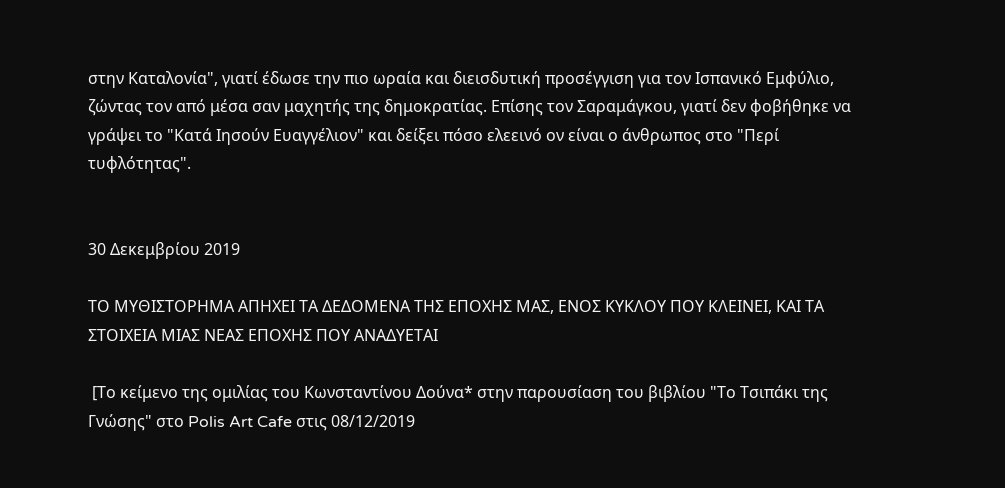στην Καταλονία", γιατί έδωσε την πιο ωραία και διεισδυτική προσέγγιση για τον Ισπανικό Εμφύλιο, ζώντας τον από μέσα σαν μαχητής της δημοκρατίας. Επίσης τον Σαραμάγκου, γιατί δεν φοβήθηκε να γράψει το "Κατά Ιησούν Ευαγγέλιον" και δείξει πόσο ελεεινό ον είναι ο άνθρωπος στο "Περί τυφλότητας".


30 Δεκεμβρίου 2019

ΤΟ ΜΥΘΙΣΤΟΡΗΜΑ ΑΠΗΧΕΙ ΤΑ ΔΕΔΟΜΕΝΑ ΤΗΣ ΕΠΟΧΗΣ ΜΑΣ, ΕΝΟΣ ΚΥΚΛΟΥ ΠΟΥ ΚΛΕΙΝΕΙ, ΚΑΙ ΤΑ ΣΤΟΙΧΕΙΑ ΜΙΑΣ ΝΕΑΣ ΕΠΟΧΗΣ ΠΟΥ ΑΝΑΔΥΕΤΑΙ

 [Το κείμενο της ομιλίας του Κωνσταντίνου Δούνα* στην παρουσίαση του βιβλίου "Το Τσιπάκι της Γνώσης" στο Polis Art Cafe στις 08/12/2019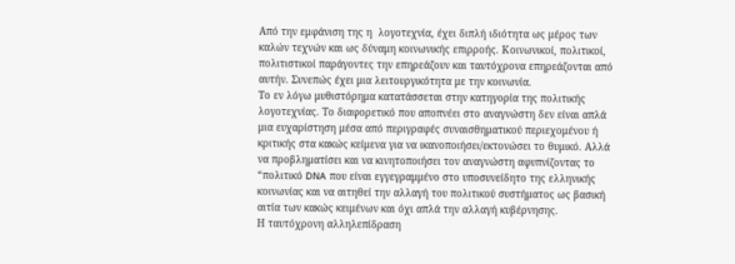Από την εμφάνιση της η  λογοτεχνία, έχει διπλή ιδιότητα ως μέρος των καλών τεχνών και ως δύναμη κοινωνικής επιρροής. Κοινωνικοί, πολιτικοί, πολιτιστικοί παράγοντες την επηρεάζουν και ταυτόχρονα επηρεάζονται από αυτήν. Συνεπώς έχει μια λειτουργικότητα με την κοινωνία.
Το εν λόγω μυθιστόρημα κατατάσσεται στην κατηγορία της πολιτικής λογοτεχνίας. Το διαφορετικό που αποπνέει στο αναγνώστη δεν είναι απλά μια ευχαρίστηση μέσα από περιγραφές συναισθηματικού περιεχομένου ή κριτικής στα κακώς κείμενα για να ικανοποιήσει/εκτονώσει το θυμικό. Αλλά να προβληματίσει και να κινητοποιήσει τον αναγνώστη αφυπνίζοντας το “πολιτικό DNA που είναι εγγεγραμμένο στο υποσυνείδητο της ελληνικής κοινωνίας και να αιτηθεί την αλλαγή του πολιτικού συστήματος ως βασική αιτία των κακώς κειμένων και όχι απλά την αλλαγή κυβέρνησης.
Η ταυτόχρονη αλληλεπίδραση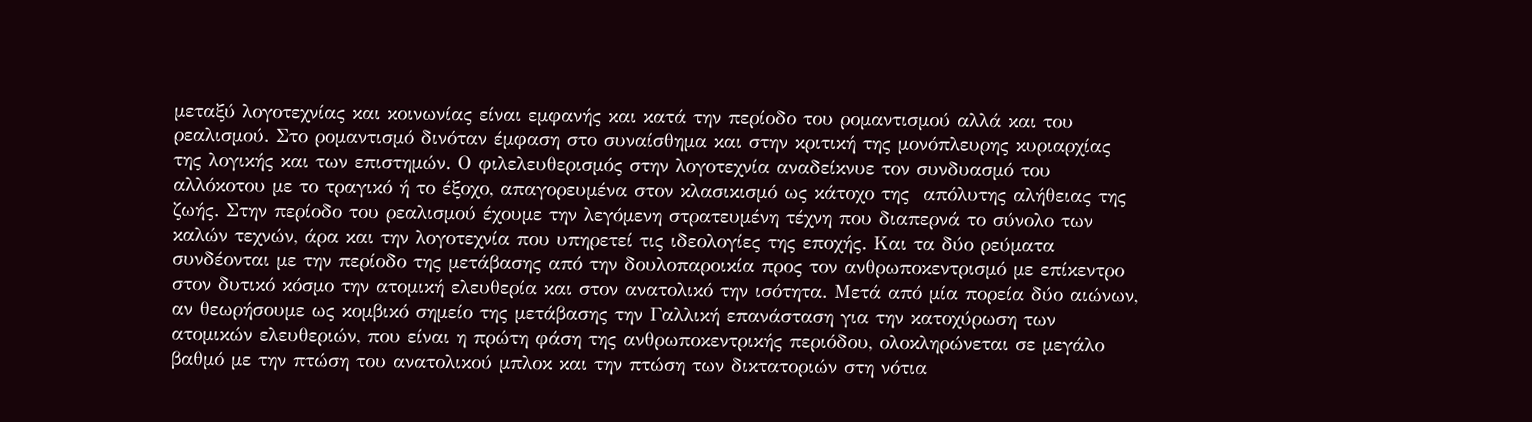μεταξύ λογοτεχνίας και κοινωνίας είναι εμφανής και κατά την περίοδο του ρομαντισμού αλλά και του ρεαλισμού. Στο ρομαντισμό δινόταν έμφαση στο συναίσθημα και στην κριτική της μονόπλευρης κυριαρχίας της λογικής και των επιστημών. Ο φιλελευθερισμός στην λογοτεχνία αναδείκνυε τον συνδυασμό του αλλόκοτου με το τραγικό ή το έξοχο, απαγορευμένα στον κλασικισμό ως κάτοχο της  απόλυτης αλήθειας της ζωής. Στην περίοδο του ρεαλισμού έχουμε την λεγόμενη στρατευμένη τέχνη που διαπερνά το σύνολο των καλών τεχνών, άρα και την λογοτεχνία που υπηρετεί τις ιδεολογίες της εποχής. Και τα δύο ρεύματα συνδέονται με την περίοδο της μετάβασης από την δουλοπαροικία προς τον ανθρωποκεντρισμό με επίκεντρο στον δυτικό κόσμο την ατομική ελευθερία και στον ανατολικό την ισότητα. Μετά από μία πορεία δύο αιώνων, αν θεωρήσουμε ως κομβικό σημείο της μετάβασης την Γαλλική επανάσταση για την κατοχύρωση των ατομικών ελευθεριών, που είναι η πρώτη φάση της ανθρωποκεντρικής περιόδου, ολοκληρώνεται σε μεγάλο βαθμό με την πτώση του ανατολικού μπλοκ και την πτώση των δικτατοριών στη νότια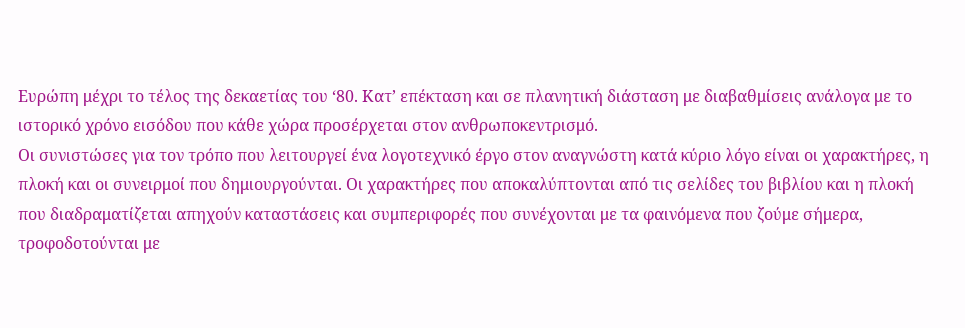Ευρώπη μέχρι το τέλος της δεκαετίας του ‘80. Κατ’ επέκταση και σε πλανητική διάσταση με διαβαθμίσεις ανάλογα με το ιστορικό χρόνο εισόδου που κάθε χώρα προσέρχεται στον ανθρωποκεντρισμό.
Οι συνιστώσες για τον τρόπο που λειτουργεί ένα λογοτεχνικό έργο στον αναγνώστη κατά κύριο λόγο είναι οι χαρακτήρες, η πλοκή και οι συνειρμοί που δημιουργούνται. Οι χαρακτήρες που αποκαλύπτονται από τις σελίδες του βιβλίου και η πλοκή που διαδραματίζεται απηχούν καταστάσεις και συμπεριφορές που συνέχονται με τα φαινόμενα που ζούμε σήμερα, τροφοδοτούνται με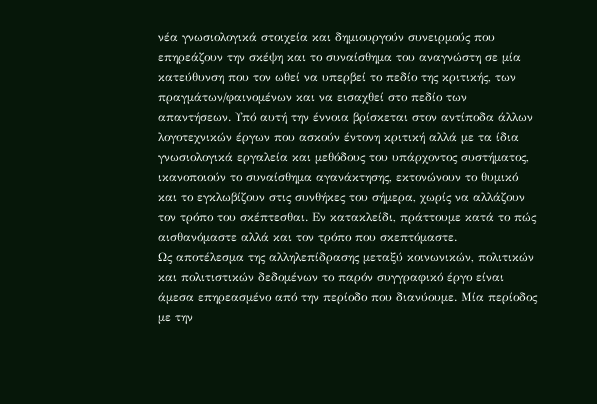νέα γνωσιολογικά στοιχεία και δημιουργούν συνειρμούς που επηρεάζουν την σκέψη και το συναίσθημα του αναγνώστη σε μία κατεύθυνση που τον ωθεί να υπερβεί το πεδίο της κριτικής, των πραγμάτων/φαινομένων και να εισαχθεί στο πεδίο των απαντήσεων. Υπό αυτή την έννοια βρίσκεται στον αντίποδα άλλων λογοτεχνικών έργων που ασκούν έντονη κριτική αλλά με τα ίδια γνωσιολογικά εργαλεία και μεθόδους του υπάρχοντος συστήματος, ικανοποιούν το συναίσθημα αγανάκτησης, εκτονώνουν το θυμικό  και το εγκλωβίζουν στις συνθήκες του σήμερα, χωρίς να αλλάζουν τον τρόπο του σκέπτεσθαι. Εν κατακλείδι, πράττουμε κατά το πώς αισθανόμαστε αλλά και τον τρόπο που σκεπτόμαστε.
Ως αποτέλεσμα της αλληλεπίδρασης μεταξύ κοινωνικών, πολιτικών και πολιτιστικών δεδομένων το παρόν συγγραφικό έργο είναι άμεσα επηρεασμένο από την περίοδο που διανύουμε. Μία περίοδος με την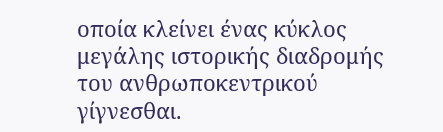οποία κλείνει ένας κύκλος μεγάλης ιστορικής διαδρομής του ανθρωποκεντρικού γίγνεσθαι.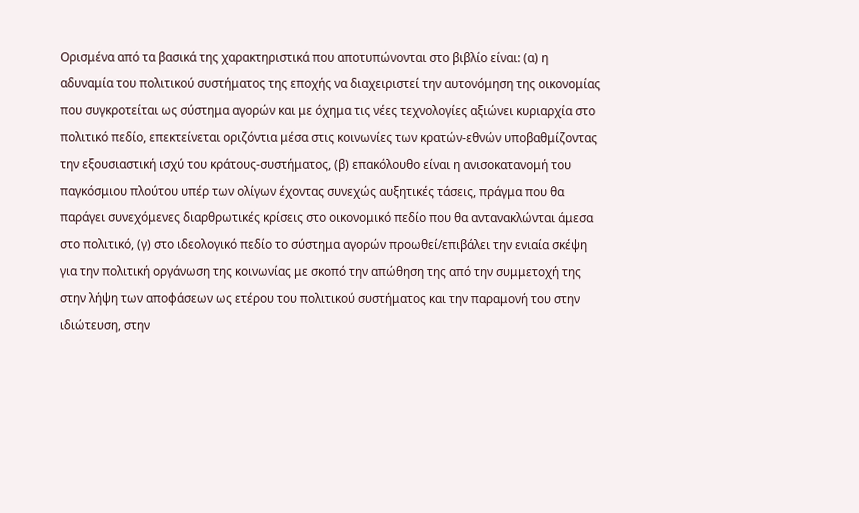Ορισμένα από τα βασικά της χαρακτηριστικά που αποτυπώνονται στο βιβλίο είναι: (α) η αδυναμία του πολιτικού συστήματος της εποχής να διαχειριστεί την αυτονόμηση της οικονομίας που συγκροτείται ως σύστημα αγορών και με όχημα τις νέες τεχνολογίες αξιώνει κυριαρχία στο πολιτικό πεδίο, επεκτείνεται οριζόντια μέσα στις κοινωνίες των κρατών-εθνών υποβαθμίζοντας την εξουσιαστική ισχύ του κράτους-συστήματος, (β) επακόλουθο είναι η ανισοκατανομή του παγκόσμιου πλούτου υπέρ των ολίγων έχοντας συνεχώς αυξητικές τάσεις, πράγμα που θα παράγει συνεχόμενες διαρθρωτικές κρίσεις στο οικονομικό πεδίο που θα αντανακλώνται άμεσα στο πολιτικό, (γ) στο ιδεολογικό πεδίο το σύστημα αγορών προωθεί/επιβάλει την ενιαία σκέψη για την πολιτική οργάνωση της κοινωνίας με σκοπό την απώθηση της από την συμμετοχή της στην λήψη των αποφάσεων ως ετέρου του πολιτικού συστήματος και την παραμονή του στην ιδιώτευση, στην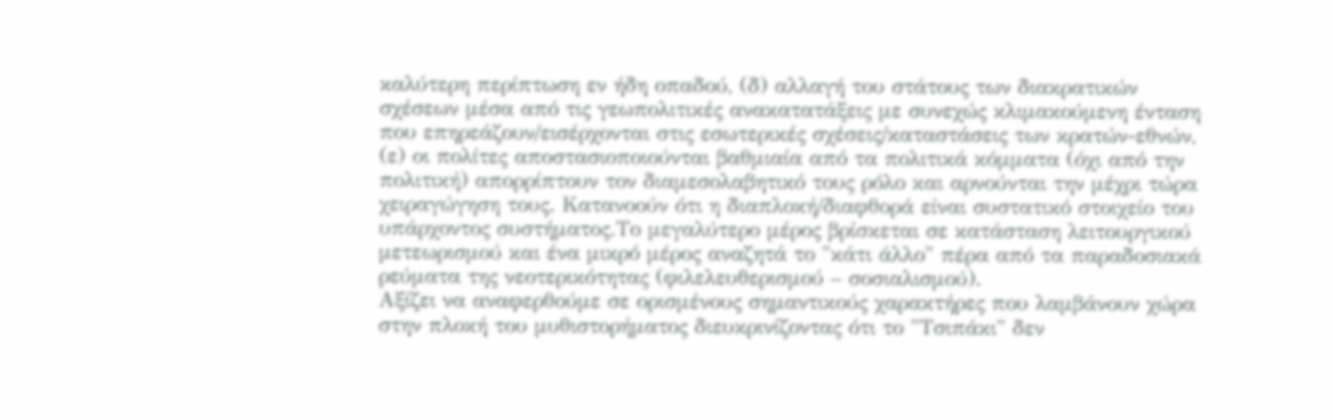καλύτερη περίπτωση εν ήδη οπαδού, (δ) αλλαγή του στάτους των διακρατικών σχέσεων μέσα από τις γεωπολιτικές ανακατατάξεις με συνεχώς κλιμακούμενη ένταση που επηρεάζουν/εισέρχονται στις εσωτερικές σχέσεις/καταστάσεις των κρατών-εθνών, (ε) οι πολίτες αποστασιοποιούνται βαθμιαία από τα πολιτικά κόμματα (όχι από την πολιτική) απορρίπτουν τον διαμεσολαβητικό τους ρόλο και αρνούνται την μέχρι τώρα χειραγώγηση τους. Κατανοούν ότι η διαπλοκή/διαφθορά είναι συστατικό στοιχείο του υπάρχοντος συστήματος.Το μεγαλύτερο μέρος βρίσκεται σε κατάσταση λειτουργικού μετεωρισμού και ένα μικρό μέρος αναζητά το "κάτι άλλο" πέρα από τα παραδοσιακά ρεύματα της νεοτερικότητας (φιλελευθερισμού – σοσιαλισμού).
Αξίζει να αναφερθούμε σε ορισμένους σημαντικούς χαρακτήρες που λαμβάνουν χώρα στην πλοκή του μυθιστορήματος διευκρινίζοντας ότι το "Τσιπάκι" δεν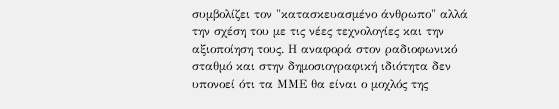συμβολίζει τον "κατασκευασμένο άνθρωπο" αλλά την σχέση του με τις νέες τεχνολογίες και την αξιοποίηση τους. Η αναφορά στον ραδιοφωνικό σταθμό και στην δημοσιογραφική ιδιότητα δεν υπονοεί ότι τα ΜΜΕ θα είναι ο μοχλός της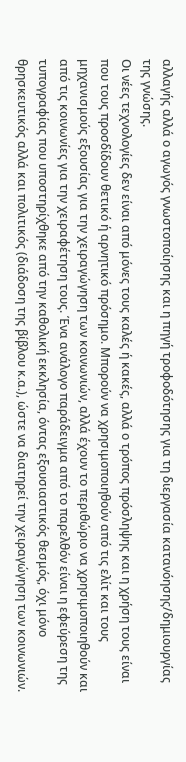αλλαγής αλλά ο αγωγός γνωστοποίησης και η πηγή τροφοδότησης για τη διεργασία κατανόησης/δημιουργίας της γνώσης.
Οι νέες τεχνολογίες δεν είναι από μόνες τους καλές ή κακές, αλλά ο τρόπος πρόσληψης και η χρήση τους είναι που τους προσδίδουν θετικό ή αρνητικό πρόσημο. Μπορούν να χρησιμοποιηθούν από τις ελίτ και τους μηχανισμούς εξουσίας για την χειραγώγηση των κοινωνιών, αλλά έχουν το περιθώριο να χρησιμοποιηθούν και από τις κοινωνίες για την χειραφέτηση τους. Ένα ανάλογο παράδειγμα από το παρελθόν είναι η εφεύρεση της τυπογραφίας που υποστηρίχθηκε από την καθολική εκκλησία, όντας εξουσιαστικός θεσμός, όχι μόνο θρησκευτικός αλλά και πολιτικός (διάδοση της βίβλου κ.α.), ώστε να διατηρεί την χειραγώγηση των κοινωνιών.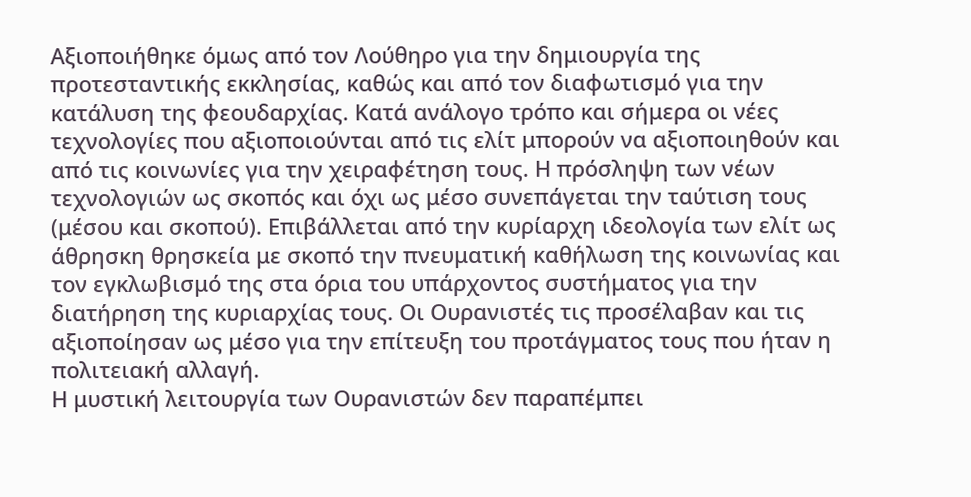Αξιοποιήθηκε όμως από τον Λούθηρο για την δημιουργία της προτεσταντικής εκκλησίας, καθώς και από τον διαφωτισμό για την κατάλυση της φεουδαρχίας. Κατά ανάλογο τρόπο και σήμερα οι νέες τεχνολογίες που αξιοποιούνται από τις ελίτ μπορούν να αξιοποιηθούν και από τις κοινωνίες για την χειραφέτηση τους. Η πρόσληψη των νέων τεχνολογιών ως σκοπός και όχι ως μέσο συνεπάγεται την ταύτιση τους (μέσου και σκοπού). Επιβάλλεται από την κυρίαρχη ιδεολογία των ελίτ ως άθρησκη θρησκεία με σκοπό την πνευματική καθήλωση της κοινωνίας και τον εγκλωβισμό της στα όρια του υπάρχοντος συστήματος για την διατήρηση της κυριαρχίας τους. Οι Ουρανιστές τις προσέλαβαν και τις αξιοποίησαν ως μέσο για την επίτευξη του προτάγματος τους που ήταν η πολιτειακή αλλαγή.
Η μυστική λειτουργία των Ουρανιστών δεν παραπέμπει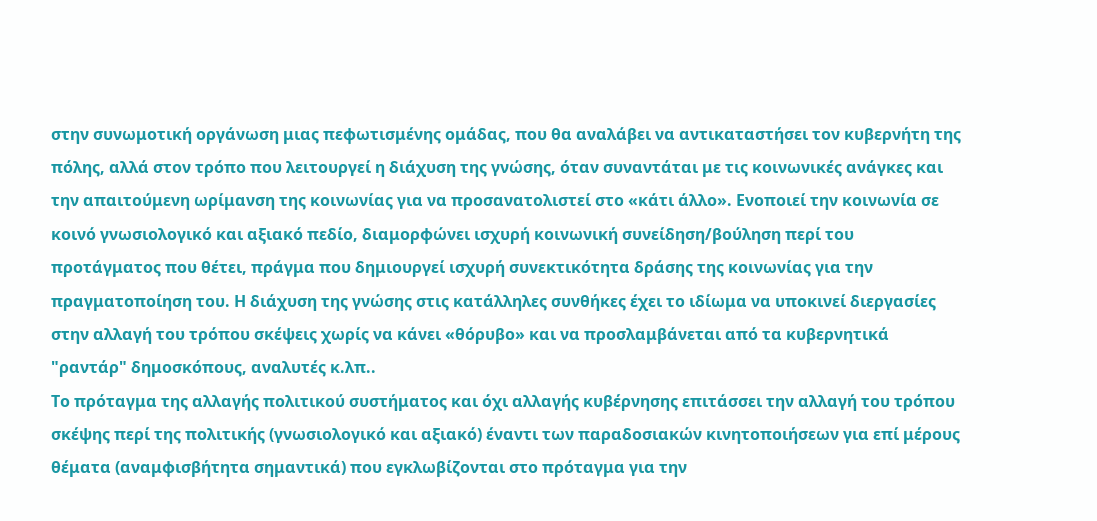στην συνωμοτική οργάνωση μιας πεφωτισμένης ομάδας, που θα αναλάβει να αντικαταστήσει τον κυβερνήτη της πόλης, αλλά στον τρόπο που λειτουργεί η διάχυση της γνώσης, όταν συναντάται με τις κοινωνικές ανάγκες και την απαιτούμενη ωρίμανση της κοινωνίας για να προσανατολιστεί στο «κάτι άλλο». Ενοποιεί την κοινωνία σε κοινό γνωσιολογικό και αξιακό πεδίο, διαμορφώνει ισχυρή κοινωνική συνείδηση/βούληση περί του προτάγματος που θέτει, πράγμα που δημιουργεί ισχυρή συνεκτικότητα δράσης της κοινωνίας για την πραγματοποίηση του. Η διάχυση της γνώσης στις κατάλληλες συνθήκες έχει το ιδίωμα να υποκινεί διεργασίες στην αλλαγή του τρόπου σκέψεις χωρίς να κάνει «θόρυβο» και να προσλαμβάνεται από τα κυβερνητικά "ραντάρ" δημοσκόπους, αναλυτές κ.λπ..
Το πρόταγμα της αλλαγής πολιτικού συστήματος και όχι αλλαγής κυβέρνησης επιτάσσει την αλλαγή του τρόπου σκέψης περί της πολιτικής (γνωσιολογικό και αξιακό) έναντι των παραδοσιακών κινητοποιήσεων για επί μέρους θέματα (αναμφισβήτητα σημαντικά) που εγκλωβίζονται στο πρόταγμα για την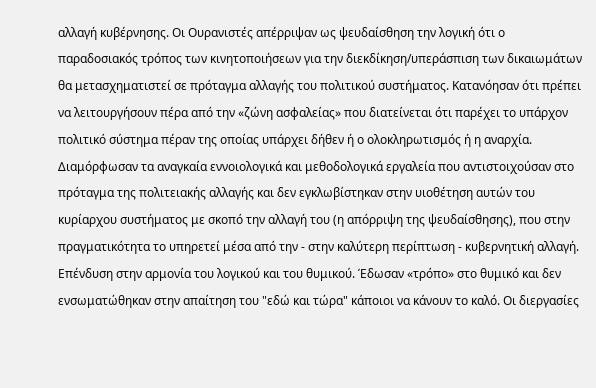αλλαγή κυβέρνησης. Οι Ουρανιστές απέρριψαν ως ψευδαίσθηση την λογική ότι ο παραδοσιακός τρόπος των κινητοποιήσεων για την διεκδίκηση/υπεράσπιση των δικαιωμάτων θα μετασχηματιστεί σε πρόταγμα αλλαγής του πολιτικού συστήματος. Κατανόησαν ότι πρέπει να λειτουργήσουν πέρα από την «ζώνη ασφαλείας» που διατείνεται ότι παρέχει το υπάρχον πολιτικό σύστημα πέραν της οποίας υπάρχει δήθεν ή ο ολοκληρωτισμός ή η αναρχία. Διαμόρφωσαν τα αναγκαία εννοιολογικά και μεθοδολογικά εργαλεία που αντιστοιχούσαν στο πρόταγμα της πολιτειακής αλλαγής και δεν εγκλωβίστηκαν στην υιοθέτηση αυτών του κυρίαρχου συστήματος με σκοπό την αλλαγή του (η απόρριψη της ψευδαίσθησης), που στην πραγματικότητα το υπηρετεί μέσα από την - στην καλύτερη περίπτωση - κυβερνητική αλλαγή.
Επένδυση στην αρμονία του λογικού και του θυμικού. Έδωσαν «τρόπο» στο θυμικό και δεν ενσωματώθηκαν στην απαίτηση του "εδώ και τώρα" κάποιοι να κάνουν το καλό. Οι διεργασίες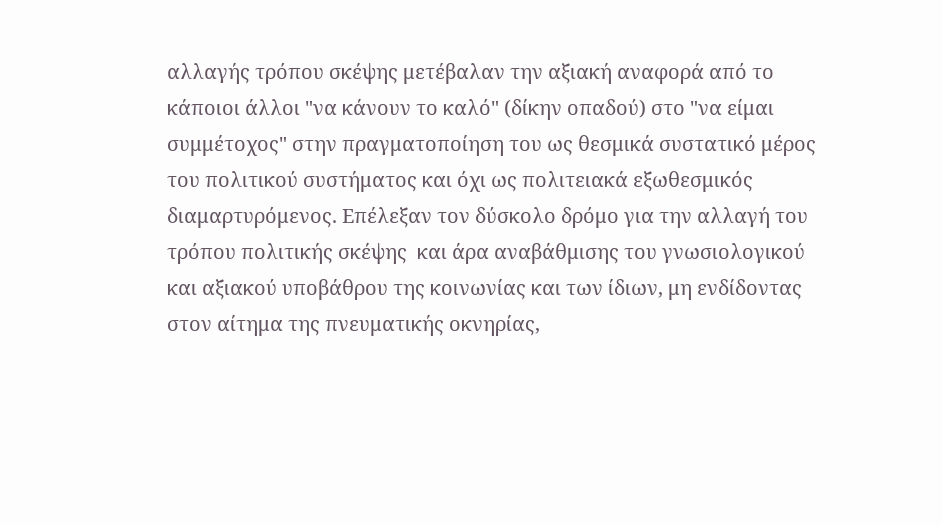αλλαγής τρόπου σκέψης μετέβαλαν την αξιακή αναφορά από το κάποιοι άλλοι "να κάνουν το καλό" (δίκην οπαδού) στο "να είμαι συμμέτοχος" στην πραγματοποίηση του ως θεσμικά συστατικό μέρος του πολιτικού συστήματος και όχι ως πολιτειακά εξωθεσμικός διαμαρτυρόμενος. Επέλεξαν τον δύσκολο δρόμο για την αλλαγή του τρόπου πολιτικής σκέψης  και άρα αναβάθμισης του γνωσιολογικού και αξιακού υποβάθρου της κοινωνίας και των ίδιων, μη ενδίδοντας στον αίτημα της πνευματικής οκνηρίας,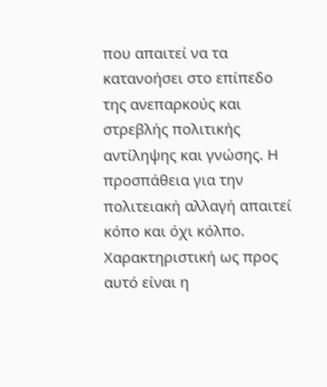που απαιτεί να τα κατανοήσει στο επίπεδο της ανεπαρκούς και στρεβλής πολιτικής αντίληψης και γνώσης. Η προσπάθεια για την πολιτειακή αλλαγή απαιτεί κόπο και όχι κόλπο. Χαρακτηριστική ως προς αυτό είναι η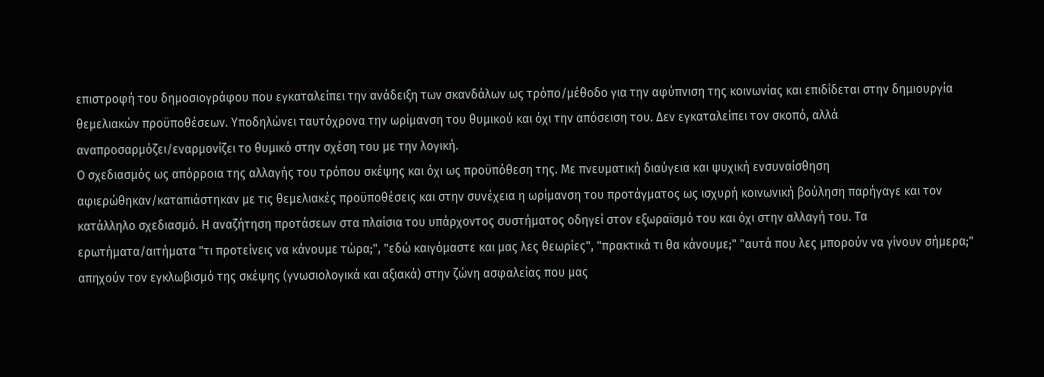επιστροφή του δημοσιογράφου που εγκαταλείπει την ανάδειξη των σκανδάλων ως τρόπο/μέθοδο για την αφύπνιση της κοινωνίας και επιδίδεται στην δημιουργία θεμελιακών προϋποθέσεων. Υποδηλώνει ταυτόχρονα την ωρίμανση του θυμικού και όχι την απόσειση του. Δεν εγκαταλείπει τον σκοπό, αλλά αναπροσαρμόζει/εναρμονίζει το θυμικό στην σχέση του με την λογική.
Ο σχεδιασμός ως απόρροια της αλλαγής του τρόπου σκέψης και όχι ως προϋπόθεση της. Με πνευματική διαύγεια και ψυχική ενσυναίσθηση αφιερώθηκαν/καταπιάστηκαν με τις θεμελιακές προϋποθέσεις και στην συνέχεια η ωρίμανση του προτάγματος ως ισχυρή κοινωνική βούληση παρήγαγε και τον κατάλληλο σχεδιασμό. Η αναζήτηση προτάσεων στα πλαίσια του υπάρχοντος συστήματος οδηγεί στον εξωραϊσμό του και όχι στην αλλαγή του. Τα ερωτήματα/αιτήματα "τι προτείνεις να κάνουμε τώρα;", "εδώ καιγόμαστε και μας λες θεωρίες", "πρακτικά τι θα κάνουμε;" "αυτά που λες μπορούν να γίνουν σήμερα;" απηχούν τον εγκλωβισμό της σκέψης (γνωσιολογικά και αξιακά) στην ζώνη ασφαλείας που μας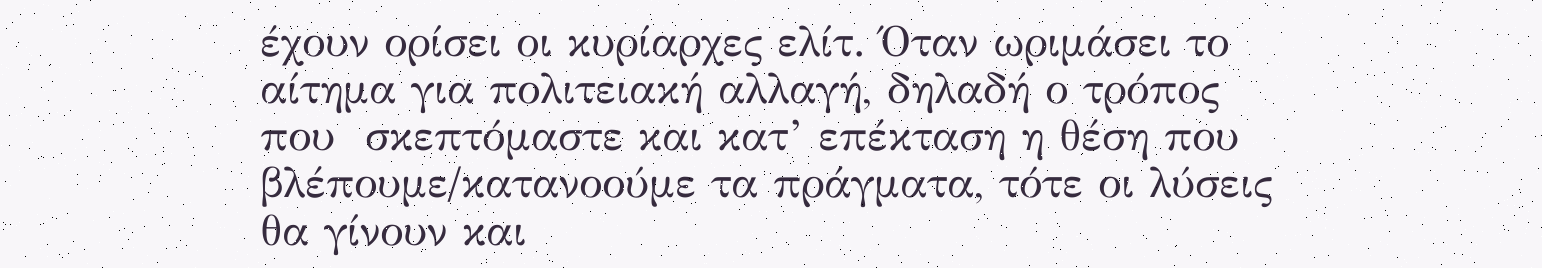έχουν ορίσει οι κυρίαρχες ελίτ. Όταν ωριμάσει το αίτημα για πολιτειακή αλλαγή, δηλαδή ο τρόπος που  σκεπτόμαστε και κατ’ επέκταση η θέση που βλέπουμε/κατανοούμε τα πράγματα, τότε οι λύσεις θα γίνουν και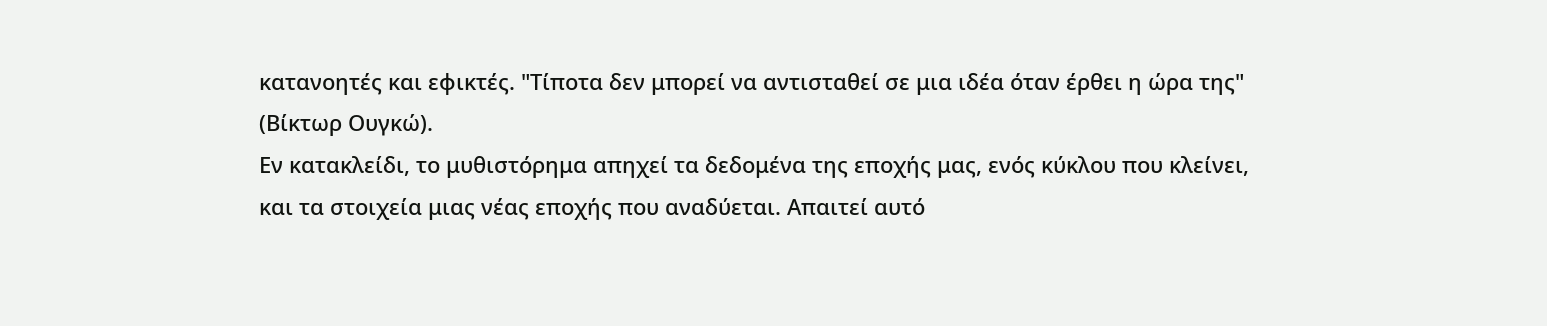κατανοητές και εφικτές. "Τίποτα δεν μπορεί να αντισταθεί σε μια ιδέα όταν έρθει η ώρα της" (Βίκτωρ Ουγκώ).
Εν κατακλείδι, το μυθιστόρημα απηχεί τα δεδομένα της εποχής μας, ενός κύκλου που κλείνει, και τα στοιχεία μιας νέας εποχής που αναδύεται. Απαιτεί αυτό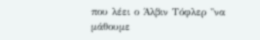που λέει ο Άλβιν Τόφλερ "να μάθουμε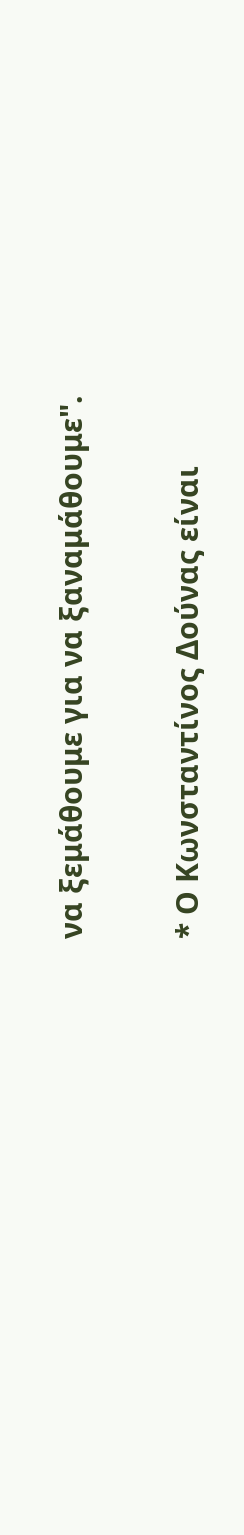να ξεμάθουμε για να ξαναμάθουμε".

* Ο Κωνσταντίνος Δούνας είναι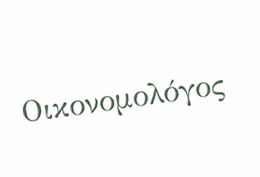Οικονομολόγος